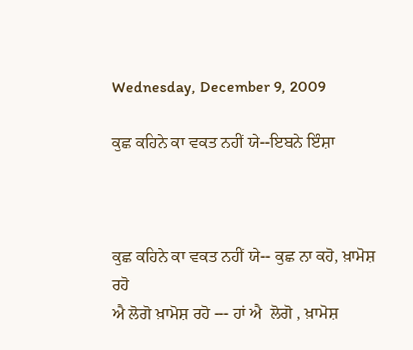Wednesday, December 9, 2009

ਕੁਛ ਕਹਿਨੇ ਕਾ ਵਕਤ ਨਹੀਂ ਯੇ--ਇਬਨੇ ਇੰਸ਼ਾ



ਕੁਛ ਕਹਿਨੇ ਕਾ ਵਕਤ ਨਹੀਂ ਯੇ-- ਕੁਛ ਨਾ ਕਹੋ, ਖ਼ਾਮੋਸ਼ ਰਹੋ
ਐ ਲੋਗੋ ਖ਼ਾਮੋਸ਼ ਰਹੋ --- ਹਾਂ ਐ  ਲੋਗੋ , ਖ਼ਾਮੋਸ਼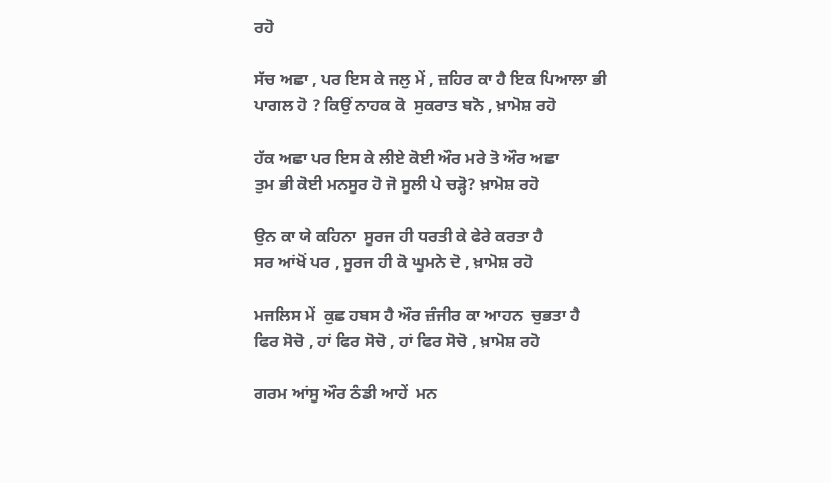ਰਹੋ

ਸੱਚ ਅਛਾ , ਪਰ ਇਸ ਕੇ ਜਲੁ ਮੇਂ , ਜ਼ਹਿਰ ਕਾ ਹੈ ਇਕ ਪਿਆਲਾ ਭੀ
ਪਾਗਲ ਹੋ ? ਕਿਉਂ ਨਾਹਕ ਕੋ  ਸੁਕਰਾਤ ਬਨੋ , ਖ਼ਾਮੋਸ਼ ਰਹੋ

ਹੱਕ ਅਛਾ ਪਰ ਇਸ ਕੇ ਲੀਏ ਕੋਈ ਔਰ ਮਰੇ ਤੋ ਔਰ ਅਛਾ
ਤੁਮ ਭੀ ਕੋਈ ਮਨਸੂਰ ਹੋ ਜੋ ਸੂਲੀ ਪੇ ਚੜ੍ਹੋ? ਖ਼ਾਮੋਸ਼ ਰਹੋ

ਉਨ ਕਾ ਯੇ ਕਹਿਨਾ  ਸੂਰਜ ਹੀ ਧਰਤੀ ਕੇ ਫੇਰੇ ਕਰਤਾ ਹੈ
ਸਰ ਆਂਖੋਂ ਪਰ , ਸੂਰਜ ਹੀ ਕੋ ਘੂਮਨੇ ਦੋ , ਖ਼ਾਮੋਸ਼ ਰਹੋ

ਮਜਲਿਸ ਮੇਂ  ਕੁਛ ਹਬਸ ਹੈ ਔਰ ਜ਼ੰਜੀਰ ਕਾ ਆਹਨ  ਚੁਭਤਾ ਹੈ
ਫਿਰ ਸੋਚੋ , ਹਾਂ ਫਿਰ ਸੋਚੋ , ਹਾਂ ਫਿਰ ਸੋਚੋ , ਖ਼ਾਮੋਸ਼ ਰਹੋ

ਗਰਮ ਆਂਸੂ ਔਰ ਠੰਡੀ ਆਹੇਂ  ਮਨ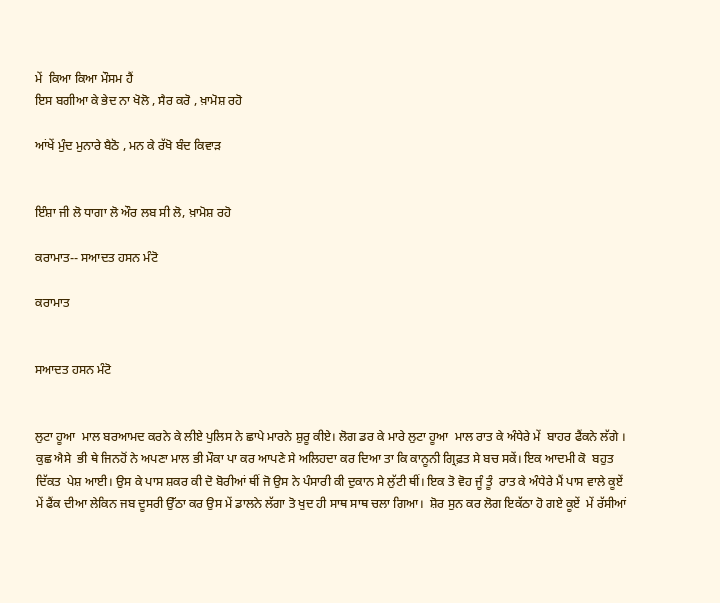ਮੇਂ  ਕਿਆ ਕਿਆ ਮੌਸਮ ਹੈਂ
ਇਸ ਬਗੀਆ ਕੇ ਭੇਦ ਨਾ ਖੋਲੋ , ਸੈਰ ਕਰੋ , ਖ਼ਾਮੋਸ਼ ਰਹੋ

ਆਂਖੇਂ ਮੁੰਦ ਮੁਨਾਰੇ ਬੈਠੋ , ਮਨ ਕੇ ਰੱਖੋ ਬੰਦ ਕਿਵਾੜ


ਇੰਸ਼ਾ ਜੀ ਲੋ ਧਾਗਾ ਲੋ ਔਰ ਲਬ ਸੀ ਲੋ, ਖ਼ਾਮੋਸ਼ ਰਹੋ

ਕਰਾਮਾਤ-- ਸਆਦਤ ਹਸਨ ਮੰਟੋ

ਕਰਾਮਾਤ


ਸਆਦਤ ਹਸਨ ਮੰਟੋ


ਲੁਟਾ ਹੂਆ  ਮਾਲ ਬਰਆਮਦ ਕਰਨੇ ਕੇ ਲੀਏ ਪੁਲਿਸ ਨੇ ਛਾਪੇ ਮਾਰਨੇ ਸ਼ੁਰੂ ਕੀਏ। ਲੋਗ ਡਰ ਕੇ ਮਾਰੇ ਲੁਟਾ ਹੂਆ  ਮਾਲ ਰਾਤ ਕੇ ਅੰਧੇਰੇ ਮੇਂ  ਬਾਹਰ ਫੈਂਕਨੇ ਲੱਗੇ । ਕੁਛ ਐਸੇ  ਭੀ ਥੇ ਜਿਨਹੋਂ ਨੇ ਅਪਣਾ ਮਾਲ ਭੀ ਮੌਕਾ ਪਾ ਕਰ ਆਪਣੇ ਸੇ ਅਲਿਹਦਾ ਕਰ ਦਿਆ ਤਾ ਕਿ ਕਾਨੂਨੀ ਗ੍ਰਿਫ਼ਤ ਸੇ ਬਚ ਸਕੇਂ। ਇਕ ਆਦਮੀ ਕੋ  ਬਹੁਤ ਦਿੱਕਤ  ਪੇਸ਼ ਆਈ। ਉਸ ਕੇ ਪਾਸ ਸ਼ਕਰ ਕੀ ਦੋ ਬੋਰੀਆਂ ਥੀਂ ਜੋ ਉਸ ਨੇ ਪੰਸਾਰੀ ਕੀ ਦੁਕਾਨ ਸੇ ਲੁੱਟੀ ਥੀਂ। ਇਕ ਤੋ ਵੋਹ ਜੂੰ ਤੂੰ  ਰਾਤ ਕੇ ਅੰਧੇਰੇ ਮੈਂ ਪਾਸ ਵਾਲੇ ਕੂਏਂ  ਮੇਂ ਫੈਂਕ ਦੀਆ ਲੇਕਿਨ ਜਬ ਦੂਸਰੀ ਉੱਠਾ ਕਰ ਉਸ ਮੇਂ ਡਾਲਨੇ ਲੱਗਾ ਤੋ ਖੁਦ ਹੀ ਸਾਥ ਸਾਥ ਚਲਾ ਗਿਆ।  ਸ਼ੋਰ ਸੁਨ ਕਰ ਲੋਗ ਇਕੱਠਾ ਹੋ ਗਏ ਕੂਏਂ  ਮੇਂ ਰੱਸੀਆਂ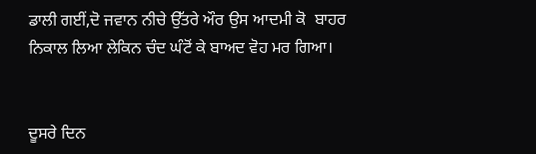ਡਾਲੀ ਗਈਂ,ਦੋ ਜਵਾਨ ਨੀਚੇ ਉੱਤਰੇ ਔਰ ਉਸ ਆਦਮੀ ਕੋ  ਬਾਹਰ ਨਿਕਾਲ ਲਿਆ ਲੇਕਿਨ ਚੰਦ ਘੰਟੋਂ ਕੇ ਬਾਅਦ ਵੋਹ ਮਰ ਗਿਆ।


ਦੂਸਰੇ ਦਿਨ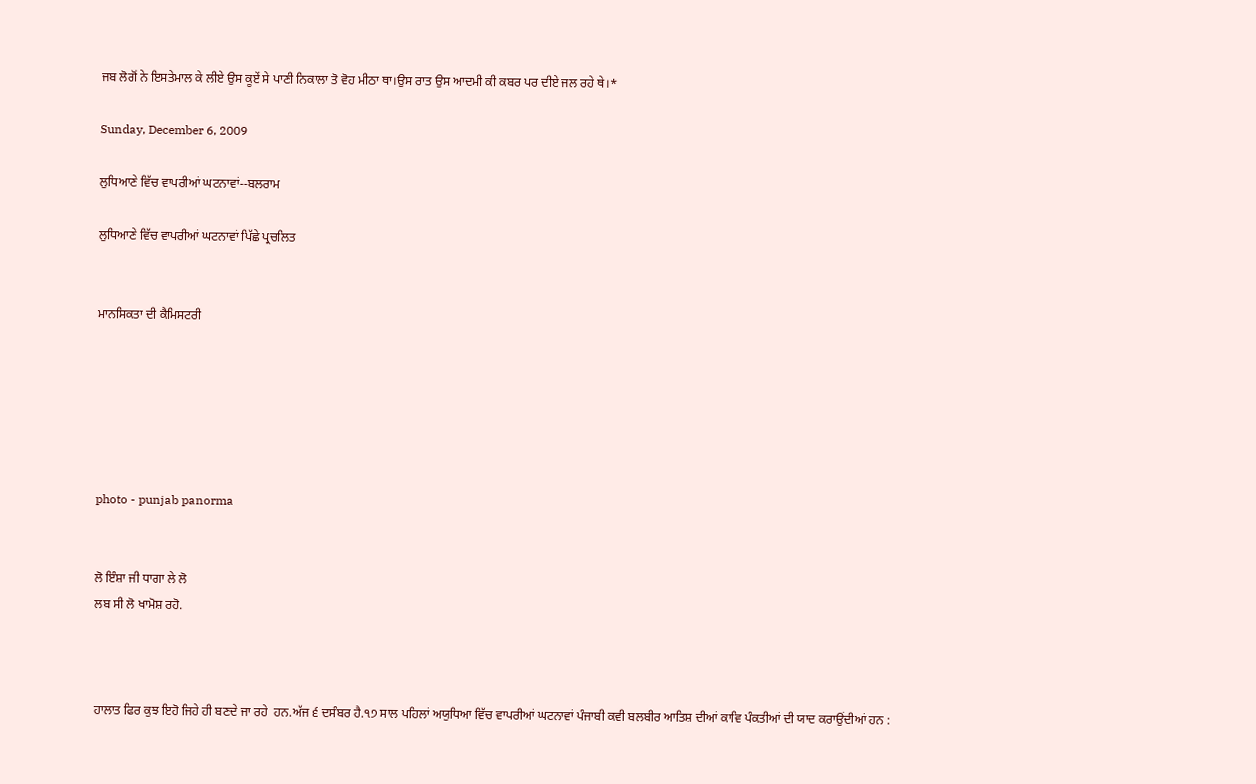ਜਬ ਲੋਗੋਂ ਨੇ ਇਸਤੇਮਾਲ ਕੇ ਲੀਏ ਉਸ ਕੂਏਂ ਸੇ ਪਾਣੀ ਨਿਕਾਲਾ ਤੋ ਵੋਹ ਮੀਠਾ ਥਾ।ਉਸ ਰਾਤ ਉਸ ਆਦਮੀ ਕੀ ਕਬਰ ਪਰ ਦੀਏ ਜਲ ਰਹੇ ਥੇ।*

Sunday, December 6, 2009

ਲੁਧਿਆਣੇ ਵਿੱਚ ਵਾਪਰੀਆਂ ਘਟਨਾਵਾਂ--ਬਲਰਾਮ

ਲੁਧਿਆਣੇ ਵਿੱਚ ਵਾਪਰੀਆਂ ਘਟਨਾਵਾਂ ਪਿੱਛੇ ਪ੍ਰਚਲਿਤ


ਮਾਨਸਿਕਤਾ ਦੀ ਕੈਮਿਸਟਰੀ






photo - punjab panorma


ਲੋ ਇੰਸ਼ਾ ਜੀ ਧਾਗਾ ਲੇ ਲੋ
ਲਬ ਸੀ ਲੋ ਖਾਮੋਸ਼ ਰਹੋ.



ਹਾਲਾਤ ਫਿਰ ਕੁਝ ਇਹੋ ਜਿਹੇ ਹੀ ਬਣਦੇ ਜਾ ਰਹੇ  ਹਨ.ਅੱਜ ੬ ਦਸੰਬਰ ਹੈ.੧੭ ਸਾਲ ਪਹਿਲਾਂ ਅਯੁਧਿਆ ਵਿੱਚ ਵਾਪਰੀਆਂ ਘਟਨਾਵਾਂ ਪੰਜਾਬੀ ਕਵੀ ਬਲਬੀਰ ਆਤਿਸ਼ ਦੀਆਂ ਕਾਵਿ ਪੰਕਤੀਆਂ ਦੀ ਯਾਦ ਕਰਾਉਂਦੀਆਂ ਹਨ :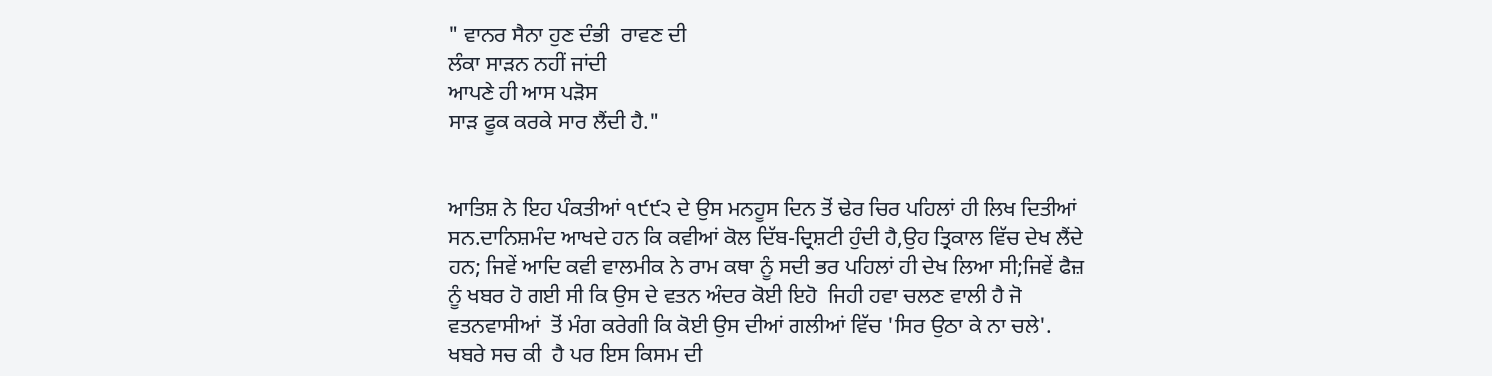" ਵਾਨਰ ਸੈਨਾ ਹੁਣ ਦੰਭੀ  ਰਾਵਣ ਦੀ
ਲੰਕਾ ਸਾੜਨ ਨਹੀਂ ਜਾਂਦੀ
ਆਪਣੇ ਹੀ ਆਸ ਪੜੋਸ
ਸਾੜ ਫੂਕ ਕਰਕੇ ਸਾਰ ਲੈਂਦੀ ਹੈ."


ਆਤਿਸ਼ ਨੇ ਇਹ ਪੰਕਤੀਆਂ ੧੯੯੨ ਦੇ ਉਸ ਮਨਹੂਸ ਦਿਨ ਤੋਂ ਢੇਰ ਚਿਰ ਪਹਿਲਾਂ ਹੀ ਲਿਖ ਦਿਤੀਆਂ ਸਨ.ਦਾਨਿਸ਼ਮੰਦ ਆਖਦੇ ਹਨ ਕਿ ਕਵੀਆਂ ਕੋਲ ਦਿੱਬ-ਦ੍ਰਿਸ਼ਟੀ ਹੁੰਦੀ ਹੈ,ਉਹ ਤ੍ਰਿਕਾਲ ਵਿੱਚ ਦੇਖ ਲੈਂਦੇ ਹਨ; ਜਿਵੇਂ ਆਦਿ ਕਵੀ ਵਾਲਮੀਕ ਨੇ ਰਾਮ ਕਥਾ ਨੂੰ ਸਦੀ ਭਰ ਪਹਿਲਾਂ ਹੀ ਦੇਖ ਲਿਆ ਸੀ;ਜਿਵੇਂ ਫੈਜ਼ ਨੂੰ ਖਬਰ ਹੋ ਗਈ ਸੀ ਕਿ ਉਸ ਦੇ ਵਤਨ ਅੰਦਰ ਕੋਈ ਇਹੋ  ਜਿਹੀ ਹਵਾ ਚਲਣ ਵਾਲੀ ਹੈ ਜੋ ਵਤਨਵਾਸੀਆਂ  ਤੋਂ ਮੰਗ ਕਰੇਗੀ ਕਿ ਕੋਈ ਉਸ ਦੀਆਂ ਗਲੀਆਂ ਵਿੱਚ 'ਸਿਰ ਉਠਾ ਕੇ ਨਾ ਚਲੇ'.
ਖਬਰੇ ਸਚ ਕੀ  ਹੈ ਪਰ ਇਸ ਕਿਸਮ ਦੀ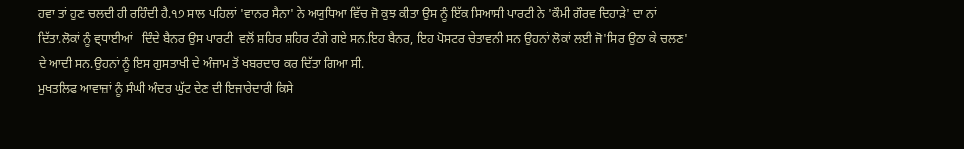ਹਵਾ ਤਾਂ ਹੁਣ ਚਲਦੀ ਹੀ ਰਹਿੰਦੀ ਹੈ.੧੭ ਸਾਲ ਪਹਿਲਾਂ 'ਵਾਨਰ ਸੈਨਾ' ਨੇ ਅਯੁਧਿਆ ਵਿੱਚ ਜੋ ਕੁਝ ਕੀਤਾ ਉਸ ਨੂੰ ਇੱਕ ਸਿਆਸੀ ਪਾਰਟੀ ਨੇ 'ਕੌਮੀ ਗੌਰਵ ਦਿਹਾੜੇ' ਦਾ ਨਾਂ ਦਿੱਤਾ.ਲੋਕਾਂ ਨੂੰ ਵ੍ਧਾਈਆਂ   ਦਿੰਦੇ ਬੈਨਰ ਉਸ ਪਾਰਟੀ  ਵਲੋਂ ਸ਼ਹਿਰ ਸ਼ਹਿਰ ਟੰਗੇ ਗਏ ਸਨ.ਇਹ ਬੈਨਰ, ਇਹ ਪੋਸਟਰ ਚੇਤਾਵਨੀ ਸਨ ਉਹਨਾਂ ਲੋਕਾਂ ਲਈ ਜੋ'ਸਿਰ ਉਠਾ ਕੇ ਚਲਣ' ਦੇ ਆਦੀ ਸਨ.ਉਹਨਾਂ ਨੂੰ ਇਸ ਗੁਸਤਾਖੀ ਦੇ ਅੰਜਾਮ ਤੋਂ ਖਬਰਦਾਰ ਕਰ ਦਿੱਤਾ ਗਿਆ ਸੀ.
ਮੁਖਤਲਿਫ ਆਵਾਜ਼ਾਂ ਨੂੰ ਸੰਘੀ ਅੰਦਰ ਘੁੱਟ ਦੇਣ ਦੀ ਇਜਾਰੇਦਾਰੀ ਕਿਸੇ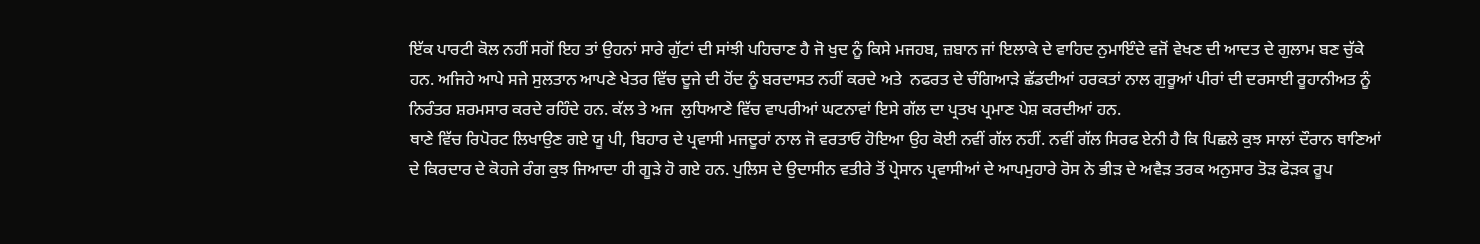ਇੱਕ ਪਾਰਟੀ ਕੋਲ ਨਹੀਂ ਸਗੋਂ ਇਹ ਤਾਂ ਉਹਨਾਂ ਸਾਰੇ ਗੁੱਟਾਂ ਦੀ ਸਾਂਝੀ ਪਹਿਚਾਣ ਹੈ ਜੋ ਖੁਦ ਨੂੰ ਕਿਸੇ ਮਜਹਬ, ਜ਼ਬਾਨ ਜਾਂ ਇਲਾਕੇ ਦੇ ਵਾਹਿਦ ਨੁਮਾਇੰਦੇ ਵਜੋਂ ਵੇਖਣ ਦੀ ਆਦਤ ਦੇ ਗੁਲਾਮ ਬਣ ਚੁੱਕੇ ਹਨ. ਅਜਿਹੇ ਆਪੇ ਸਜੇ ਸੁਲਤਾਨ ਆਪਣੇ ਖੇਤਰ ਵਿੱਚ ਦੂਜੇ ਦੀ ਹੋਂਦ ਨੂੰ ਬਰਦਾਸਤ ਨਹੀਂ ਕਰਦੇ ਅਤੇ  ਨਫਰਤ ਦੇ ਚੰਗਿਆੜੇ ਛੱਡਦੀਆਂ ਹਰਕਤਾਂ ਨਾਲ ਗੁਰੂਆਂ ਪੀਰਾਂ ਦੀ ਦਰਸਾਈ ਰੂਹਾਨੀਅਤ ਨੂੰ ਨਿਰੰਤਰ ਸ਼ਰਮਸਾਰ ਕਰਦੇ ਰਹਿੰਦੇ ਹਨ. ਕੱਲ ਤੇ ਅਜ  ਲੁਧਿਆਣੇ ਵਿੱਚ ਵਾਪਰੀਆਂ ਘਟਨਾਵਾਂ ਇਸੇ ਗੱਲ ਦਾ ਪ੍ਰਤਖ ਪ੍ਰਮਾਣ ਪੇਸ਼ ਕਰਦੀਆਂ ਹਨ.
ਥਾਣੇ ਵਿੱਚ ਰਿਪੋਰਟ ਲਿਖਾਉਣ ਗਏ ਯੂ ਪੀ, ਬਿਹਾਰ ਦੇ ਪ੍ਰਵਾਸੀ ਮਜਦੂਰਾਂ ਨਾਲ ਜੋ ਵਰਤਾਓ ਹੋਇਆ ਉਹ ਕੋਈ ਨਵੀਂ ਗੱਲ ਨਹੀਂ. ਨਵੀਂ ਗੱਲ ਸਿਰਫ ਏਨੀ ਹੈ ਕਿ ਪਿਛਲੇ ਕੁਝ ਸਾਲਾਂ ਦੌਰਾਨ ਥਾਣਿਆਂ ਦੇ ਕਿਰਦਾਰ ਦੇ ਕੋਹਜੇ ਰੰਗ ਕੁਝ ਜਿਆਦਾ ਹੀ ਗੂੜੇ ਹੋ ਗਏ ਹਨ. ਪੁਲਿਸ ਦੇ ਉਦਾਸੀਨ ਵਤੀਰੇ ਤੋਂ ਪ੍ਰੇਸਾਨ ਪ੍ਰਵਾਸੀਆਂ ਦੇ ਆਪਮੁਹਾਰੇ ਰੋਸ ਨੇ ਭੀੜ ਦੇ ਅਵੈੜ ਤਰਕ ਅਨੁਸਾਰ ਤੋੜ ਫੋੜਕ ਰੂਪ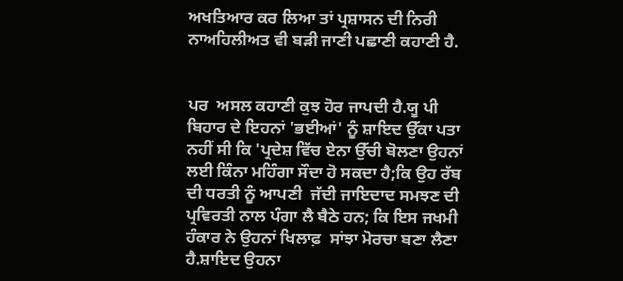ਅਖਤਿਆਰ ਕਰ ਲਿਆ ਤਾਂ ਪ੍ਰਸ਼ਾਸਨ ਦੀ ਨਿਰੀ ਨਾਅਹਿਲੀਅਤ ਵੀ ਬੜੀ ਜਾਣੀ ਪਛਾਣੀ ਕਹਾਣੀ ਹੈ.


ਪਰ  ਅਸਲ ਕਹਾਣੀ ਕੁਝ ਹੋਰ ਜਾਪਦੀ ਹੈ.ਯੂ ਪੀ ਬਿਹਾਰ ਦੇ ਇਹਨਾਂ 'ਭਈਆਂ' ਨੂੰ ਸ਼ਾਇਦ ਉੱਕਾ ਪਤਾ ਨਹੀਂ ਸੀ ਕਿ 'ਪ੍ਰਦੇਸ਼ ਵਿੱਚ ਏਨਾ ਉੱਚੀ ਬੋਲਣਾ ਉਹਨਾਂ ਲਈ ਕਿੰਨਾ ਮਹਿੰਗਾ ਸੌਦਾ ਹੋ ਸਕਦਾ ਹੈ;ਕਿ ਉਹ ਰੱਬ ਦੀ ਧਰਤੀ ਨੂੰ ਆਪਣੀ  ਜੱਦੀ ਜਾਇਦਾਦ ਸਮਝਣ ਦੀ ਪ੍ਰਵਿਰਤੀ ਨਾਲ ਪੰਗਾ ਲੈ ਬੈਠੇ ਹਨ; ਕਿ ਇਸ ਜਖਮੀ ਹੰਕਾਰ ਨੇ ਉਹਨਾਂ ਖਿਲਾਫ਼  ਸਾਂਝਾ ਮੋਰਚਾ ਬਣਾ ਲੈਣਾ ਹੈ.ਸ਼ਾਇਦ ਉਹਨਾ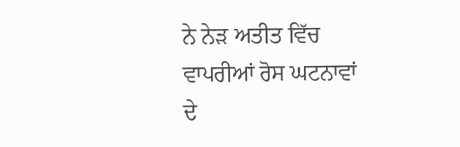ਨੇ ਨੇੜ ਅਤੀਤ ਵਿੱਚ ਵਾਪਰੀਆਂ ਰੋਸ ਘਟਨਾਵਾਂ ਦੇ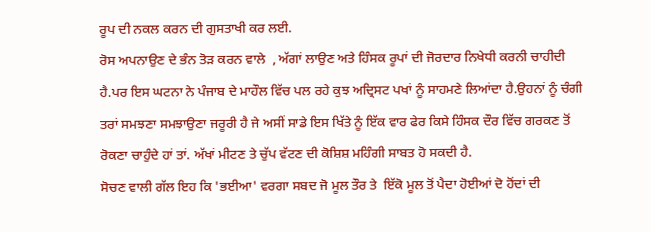ਰੂਪ ਦੀ ਨਕਲ ਕਰਨ ਦੀ ਗੁਸਤਾਖੀ ਕਰ ਲਈ.
ਰੋਸ ਅਪਨਾਉਣ ਦੇ ਭੰਨ ਤੋੜ ਕਰਨ ਵਾਲੇ  , ਅੱਗਾਂ ਲਾਉਣ ਅਤੇ ਹਿੰਸਕ ਰੂਪਾਂ ਦੀ ਜੋਰਦਾਰ ਨਿਖੇਧੀ ਕਰਨੀ ਚਾਹੀਦੀ ਹੈ.ਪਰ ਇਸ ਘਟਨਾ ਨੇ ਪੰਜਾਬ ਦੇ ਮਾਹੌਲ ਵਿੱਚ ਪਲ ਰਹੇ ਕੁਝ ਅਦ੍ਰਿਸਟ ਪਖਾਂ ਨੂੰ ਸਾਹਮਣੇ ਲਿਆਂਦਾ ਹੈ.ਉਹਨਾਂ ਨੂੰ ਚੰਗੀ ਤਰਾਂ ਸਮਝਣਾ ਸਮਝਾਉਣਾ ਜਰੂਰੀ ਹੈ ਜੇ ਅਸੀਂ ਸਾਡੇ ਇਸ ਖਿੱਤੇ ਨੂੰ ਇੱਕ ਵਾਰ ਫੇਰ ਕਿਸੇ ਹਿੰਸਕ ਦੌਰ ਵਿੱਚ ਗਰਕਣ ਤੋਂ ਰੋਕਣਾ ਚਾਹੁੰਦੇ ਹਾਂ ਤਾਂ. ਅੱਖਾਂ ਮੀਟਣ ਤੇ ਚੁੱਪ ਵੱਟਣ ਦੀ ਕੋਸ਼ਿਸ਼ ਮਹਿੰਗੀ ਸਾਬਤ ਹੋ ਸਕਦੀ ਹੈ.
ਸੋਚਣ ਵਾਲੀ ਗੱਲ ਇਹ ਕਿ 'ਭਈਆ' ਵਰਗਾ ਸਬਦ ਜੋ ਮੂਲ ਤੌਰ ਤੇ  ਇੱਕੋ ਮੂਲ ਤੋਂ ਪੈਦਾ ਹੋਈਆਂ ਦੋ ਹੋਂਦਾਂ ਦੀ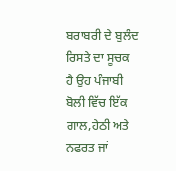ਬਰਾਬਰੀ ਦੇ ਬੁਲੰਦ ਰਿਸਤੇ ਦਾ ਸੂਚਕ ਹੈ ਉਹ ਪੰਜਾਬੀ  ਬੋਲੀ ਵਿੱਚ ਇੱਕ ਗਾਲ,ਹੇਠੀ ਅਤੇ ਨਫਰਤ ਜਾਂ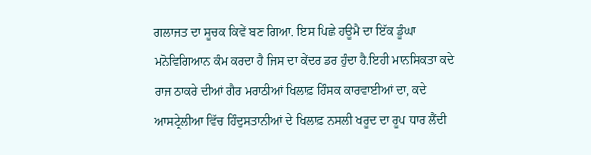ਗਲਾਜਤ ਦਾ ਸੂਚਕ ਕਿਵੇਂ ਬਣ ਗਿਆ. ਇਸ ਪਿਛੇ ਹਊਮੈ ਦਾ ਇੱਕ ਡੂੰਘਾ ਮਨੋਵਿਗਿਆਨ ਕੰਮ ਕਰਦਾ ਹੈ ਜਿਸ ਦਾ ਕੇਂਦਰ ਡਰ ਹੁੰਦਾ ਹੈ.ਇਹੀ ਮਾਨਸਿਕਤਾ ਕਦੇ ਰਾਜ ਠਾਕਰੇ ਦੀਆਂ ਗੈਰ ਮਰਾਠੀਆਂ ਖਿਲਾਫ਼ ਹਿੰਸਕ ਕਾਰਵਾਈਆਂ ਦਾ, ਕਦੇ ਆਸਟ੍ਰੇਲੀਆ ਵਿੱਚ ਹਿੰਦੁਸਤਾਨੀਆਂ ਦੇ ਖਿਲਾਫ਼ ਨਸਲੀ ਖਰੂਦ ਦਾ ਰੂਪ ਧਾਰ ਲੈਂਦੀ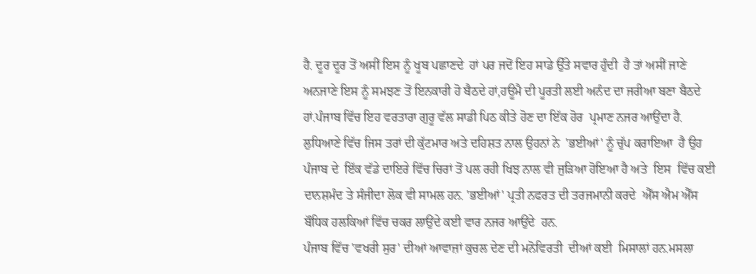ਹੈ. ਦੂਰ ਦੂਰ ਤੋਂ ਅਸੀਂ ਇਸ ਨੂੰ ਖੂਬ ਪਛਾਣਦੇ  ਹਾਂ ਪਰ ਜਦੋਂ ਇਹ ਸਾਡੇ ਉੱਤੇ ਸਵਾਰ ਹੁੰਦੀ  ਹੈ ਤਾਂ ਅਸੀਂ ਜਾਣੇ ਅਨਜਾਣੇ ਇਸ ਨੂੰ ਸਮਝਣ ਤੋਂ ਇਨਕਾਰੀ ਹੋ ਬੈਠਦੇ ਹਾਂ,ਹਊਮੈ ਦੀ ਪੂਰਤੀ ਲਈ ਅਨੰਦ ਦਾ ਜਰੀਆ ਬਣਾ ਬੈਠਦੇ ਹਾਂ.ਪੰਜਾਬ ਵਿੱਚ ਇਹ ਵਰਤਾਰਾ ਗੁਰੂ ਵੱਲ ਸਾਡੀ ਪਿਠ ਕੀਤੇ ਹੋਣ ਦਾ ਇੱਕ ਹੋਰ  ਪ੍ਰਮਾਣ ਨਜਰ ਆਉਂਦਾ ਹੈ.
ਲੁਧਿਆਣੇ ਵਿੱਚ ਜਿਸ ਤਰਾਂ ਦੀ ਕੁੱਟਮਾਰ ਅਤੇ ਦਹਿਸ਼ਤ ਨਾਲ ਉਹਨਾਂ ਨੇ  'ਭਈਆਂ' ਨੂੰ ਚੁੱਪ ਕਰਾਇਆ  ਹੈ ਉਹ  ਪੰਜਾਬ ਦੇ  ਇੱਕ ਵੱਡੇ ਦਾਇਰੇ ਵਿੱਚ ਚਿਰਾਂ ਤੋਂ ਪਲ ਰਹੀ ਖਿਝ ਨਾਲ ਵੀ ਜੁੜਿਆ ਹੋਇਆ ਹੈ ਅਤੇ  ਇਸ  ਵਿੱਚ ਕਈ ਦਾਨਸ਼ਮੰਦ ਤੇ ਸੰਜੀਦਾ ਲੋਕ ਵੀ ਸਾਮਲ ਹਨ. 'ਭਈਆਂ' ਪ੍ਰਤੀ ਨਫਰਤ ਦੀ ਤਰਜਮਾਨੀ ਕਰਦੇ  ਐੱਸ ਐਮ ਐੱਸ ਬੌਧਿਕ ਹਲਕਿਆਂ ਵਿੱਚ ਚਕਰ ਲਾਉਂਦੇ ਕਈ ਵਾਰ ਨਜਰ ਆਉਂਦੇ  ਹਨ.
ਪੰਜਾਬ ਵਿੱਚ 'ਵਖਰੀ ਸੁਰ' ਦੀਆਂ ਆਵਾਜ਼ਾਂ ਕੁਚਲ ਦੇਣ ਦੀ ਮਨੋਵਿਰਤੀ  ਦੀਆਂ ਕਈ  ਮਿਸਾਲਾਂ ਹਨ.ਮਸਲਾ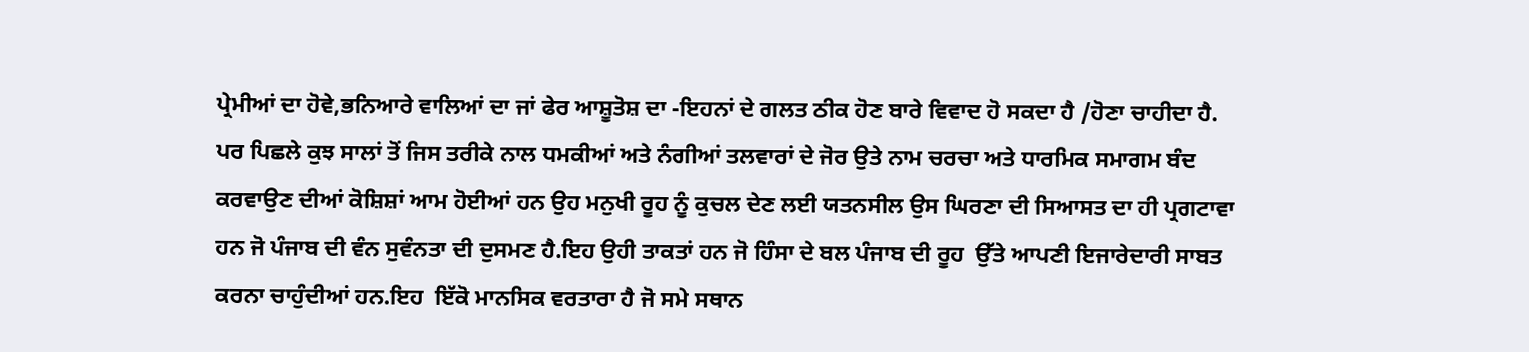ਪ੍ਰੇਮੀਆਂ ਦਾ ਹੋਵੇ,ਭਨਿਆਰੇ ਵਾਲਿਆਂ ਦਾ ਜਾਂ ਫੇਰ ਆਸ਼ੂਤੋਸ਼ ਦਾ -ਇਹਨਾਂ ਦੇ ਗਲਤ ਠੀਕ ਹੋਣ ਬਾਰੇ ਵਿਵਾਦ ਹੋ ਸਕਦਾ ਹੈ /ਹੋਣਾ ਚਾਹੀਦਾ ਹੈ. ਪਰ ਪਿਛਲੇ ਕੁਝ ਸਾਲਾਂ ਤੋਂ ਜਿਸ ਤਰੀਕੇ ਨਾਲ ਧਮਕੀਆਂ ਅਤੇ ਨੰਗੀਆਂ ਤਲਵਾਰਾਂ ਦੇ ਜੋਰ ਉਤੇ ਨਾਮ ਚਰਚਾ ਅਤੇ ਧਾਰਮਿਕ ਸਮਾਗਮ ਬੰਦ ਕਰਵਾਉਣ ਦੀਆਂ ਕੋਸ਼ਿਸ਼ਾਂ ਆਮ ਹੋਈਆਂ ਹਨ ਉਹ ਮਨੁਖੀ ਰੂਹ ਨੂੰ ਕੁਚਲ ਦੇਣ ਲਈ ਯਤਨਸੀਲ ਉਸ ਘਿਰਣਾ ਦੀ ਸਿਆਸਤ ਦਾ ਹੀ ਪ੍ਰਗਟਾਵਾ ਹਨ ਜੋ ਪੰਜਾਬ ਦੀ ਵੰਨ ਸੁਵੰਨਤਾ ਦੀ ਦੁਸਮਣ ਹੈ.ਇਹ ਉਹੀ ਤਾਕਤਾਂ ਹਨ ਜੋ ਹਿੰਸਾ ਦੇ ਬਲ ਪੰਜਾਬ ਦੀ ਰੂਹ  ਉੱਤੇ ਆਪਣੀ ਇਜਾਰੇਦਾਰੀ ਸਾਬਤ ਕਰਨਾ ਚਾਹੁੰਦੀਆਂ ਹਨ.ਇਹ  ਇੱਕੋ ਮਾਨਸਿਕ ਵਰਤਾਰਾ ਹੈ ਜੋ ਸਮੇ ਸਥਾਨ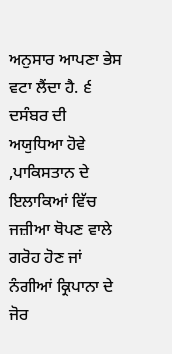ਅਨੁਸਾਰ ਆਪਣਾ ਭੇਸ ਵਟਾ ਲੈਂਦਾ ਹੈ. ੬ ਦਸੰਬਰ ਦੀ ਅਯੁਧਿਆ ਹੋਵੇ ,ਪਾਕਿਸਤਾਨ ਦੇ ਇਲਾਕਿਆਂ ਵਿੱਚ ਜਜ਼ੀਆ ਥੋਪਣ ਵਾਲੇ ਗਰੋਹ ਹੋਣ ਜਾਂ ਨੰਗੀਆਂ ਕ੍ਰਿਪਾਨਾ ਦੇ ਜੋਰ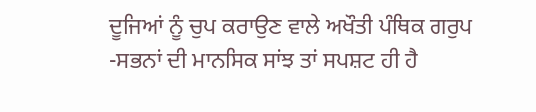ਦੂਜਿਆਂ ਨੂੰ ਚੁਪ ਕਰਾਉਣ ਵਾਲੇ ਅਖੌਤੀ ਪੰਥਿਕ ਗਰੁਪ -ਸਭਨਾਂ ਦੀ ਮਾਨਸਿਕ ਸਾਂਝ ਤਾਂ ਸਪਸ਼ਟ ਹੀ ਹੈ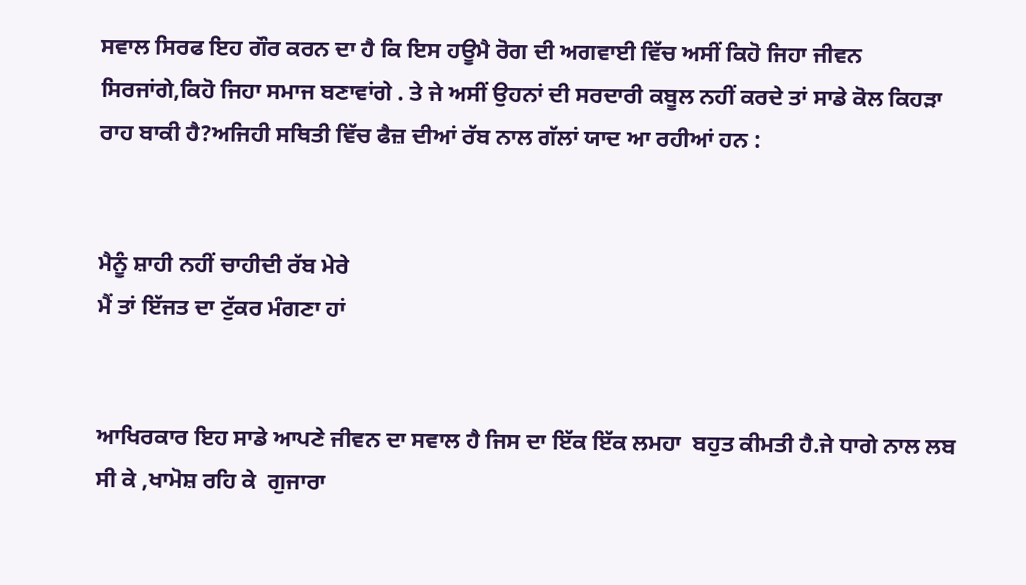ਸਵਾਲ ਸਿਰਫ ਇਹ ਗੌਰ ਕਰਨ ਦਾ ਹੈ ਕਿ ਇਸ ਹਊਮੈ ਰੋਗ ਦੀ ਅਗਵਾਈ ਵਿੱਚ ਅਸੀਂ ਕਿਹੋ ਜਿਹਾ ਜੀਵਨ ਸਿਰਜਾਂਗੇ,ਕਿਹੋ ਜਿਹਾ ਸਮਾਜ ਬਣਾਵਾਂਗੇ . ਤੇ ਜੇ ਅਸੀਂ ਉਹਨਾਂ ਦੀ ਸਰਦਾਰੀ ਕਬੂਲ ਨਹੀਂ ਕਰਦੇ ਤਾਂ ਸਾਡੇ ਕੋਲ ਕਿਹੜਾ ਰਾਹ ਬਾਕੀ ਹੈ?ਅਜਿਹੀ ਸਥਿਤੀ ਵਿੱਚ ਫੈਜ਼ ਦੀਆਂ ਰੱਬ ਨਾਲ ਗੱਲਾਂ ਯਾਦ ਆ ਰਹੀਆਂ ਹਨ :


ਮੈਨੂੰ ਸ਼ਾਹੀ ਨਹੀਂ ਚਾਹੀਦੀ ਰੱਬ ਮੇਰੇ
ਮੈਂ ਤਾਂ ਇੱਜਤ ਦਾ ਟੁੱਕਰ ਮੰਗਣਾ ਹਾਂ


ਆਖਿਰਕਾਰ ਇਹ ਸਾਡੇ ਆਪਣੇ ਜੀਵਨ ਦਾ ਸਵਾਲ ਹੈ ਜਿਸ ਦਾ ਇੱਕ ਇੱਕ ਲਮਹਾ  ਬਹੁਤ ਕੀਮਤੀ ਹੈ.ਜੇ ਧਾਗੇ ਨਾਲ ਲਬ ਸੀ ਕੇ ,ਖਾਮੋਸ਼ ਰਹਿ ਕੇ  ਗੁਜਾਰਾ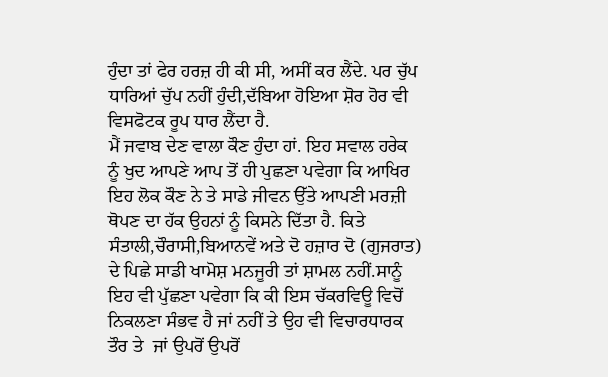ਹੁੰਦਾ ਤਾਂ ਫੇਰ ਹਰਜ਼ ਹੀ ਕੀ ਸੀ, ਅਸੀਂ ਕਰ ਲੈਂਦੇ. ਪਰ ਚੁੱਪ ਧਾਰਿਆਂ ਚੁੱਪ ਨਹੀਂ ਹੁੰਦੀ,ਦੱਬਿਆ ਹੋਇਆ ਸ਼ੋਰ ਹੋਰ ਵੀ   ਵਿਸਫੋਟਕ ਰੂਪ ਧਾਰ ਲੈਂਦਾ ਹੈ.
ਮੈਂ ਜਵਾਬ ਦੇਣ ਵਾਲਾ ਕੌਣ ਹੁੰਦਾ ਹਾਂ. ਇਹ ਸਵਾਲ ਹਰੇਕ ਨੂੰ ਖੁਦ ਆਪਣੇ ਆਪ ਤੋਂ ਹੀ ਪੁਛਣਾ ਪਵੇਗਾ ਕਿ ਆਖਿਰ ਇਹ ਲੋਕ ਕੌਣ ਨੇ ਤੇ ਸਾਡੇ ਜੀਵਨ ਉੱਤੇ ਆਪਣੀ ਮਰਜ਼ੀ ਥੋਪਣ ਦਾ ਹੱਕ ਉਹਨਾਂ ਨੂੰ ਕਿਸਨੇ ਦਿੱਤਾ ਹੈ. ਕਿਤੇ ਸੰਤਾਲੀ,ਚੌਰਾਸੀ,ਬਿਆਨਵੇਂ ਅਤੇ ਦੋ ਹਜ਼ਾਰ ਦੋ (ਗੁਜਰਾਤ) ਦੇ ਪਿਛੇ ਸਾਡੀ ਖਾਮੋਸ਼ ਮਨਜੂਰੀ ਤਾਂ ਸ਼ਾਮਲ ਨਹੀਂ.ਸਾਨੂੰ ਇਹ ਵੀ ਪੁੱਛਣਾ ਪਵੇਗਾ ਕਿ ਕੀ ਇਸ ਚੱਕਰਵਿਊ ਵਿਚੋਂ ਨਿਕਲਣਾ ਸੰਭਵ ਹੈ ਜਾਂ ਨਹੀਂ ਤੇ ਉਹ ਵੀ ਵਿਚਾਰਧਾਰਕ ਤੌਰ ਤੇ  ਜਾਂ ਉਪਰੋਂ ਉਪਰੋਂ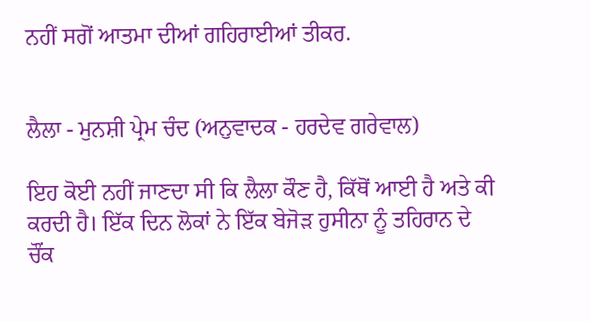ਨਹੀਂ ਸਗੋਂ ਆਤਮਾ ਦੀਆਂ ਗਹਿਰਾਈਆਂ ਤੀਕਰ.


ਲੈਲਾ - ਮੁਨਸ਼ੀ ਪ੍ਰੇਮ ਚੰਦ (ਅਨੁਵਾਦਕ - ਹਰਦੇਵ ਗਰੇਵਾਲ)

ਇਹ ਕੋਈ ਨਹੀਂ ਜਾਣਦਾ ਸੀ ਕਿ ਲੈਲਾ ਕੌਣ ਹੈ, ਕਿੱਥੋਂ ਆਈ ਹੈ ਅਤੇ ਕੀ ਕਰਦੀ ਹੈ। ਇੱਕ ਦਿਨ ਲੋਕਾਂ ਨੇ ਇੱਕ ਬੇਜੋੜ ਹੁਸੀਨਾ ਨੂੰ ਤਹਿਰਾਨ ਦੇ ਚੌਂਕ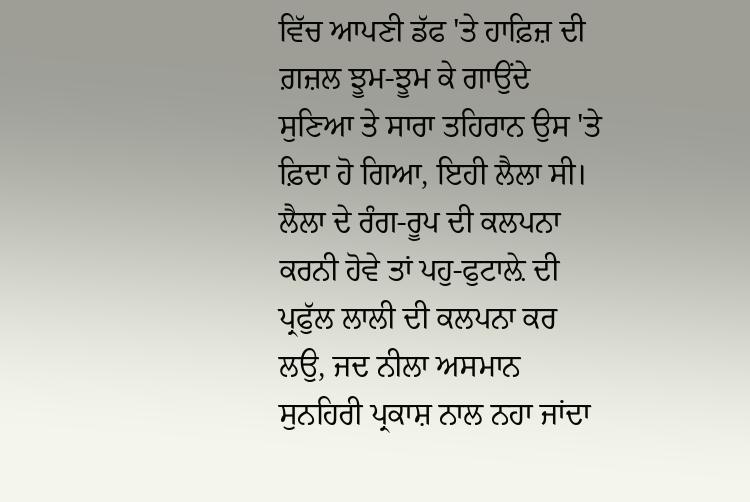ਵਿੱਚ ਆਪਣੀ ਡੱਫ 'ਤੇ ਹਾਫ਼ਿਜ਼ ਦੀ ਗ਼ਜ਼ਲ ਝੂਮ-ਝੂਮ ਕੇ ਗਾਉਂਦੇ ਸੁਣਿਆ ਤੇ ਸਾਰਾ ਤਹਿਰਾਨ ਉਸ 'ਤੇ ਫ਼ਿਦਾ ਹੋ ਗਿਆ, ਇਹੀ ਲੈਲਾ ਸੀ। ਲੈਲਾ ਦੇ ਰੰਗ-ਰੂਪ ਦੀ ਕਲਪਨਾ ਕਰਨੀ ਹੋਵੇ ਤਾਂ ਪਹੁ-ਫੁਟਾਲ਼ੇ ਦੀ ਪ੍ਰਫੁੱਲ ਲਾਲੀ ਦੀ ਕਲਪਨਾ ਕਰ ਲਉ, ਜਦ ਨੀਲਾ ਅਸਮਾਨ ਸੁਨਹਿਰੀ ਪ੍ਰਕਾਸ਼ ਨਾਲ ਨਹਾ ਜਾਂਦਾ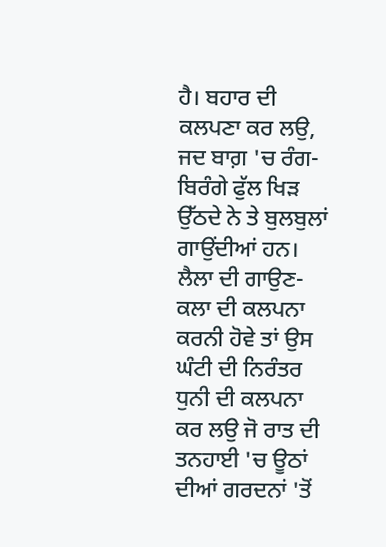ਹੈ। ਬਹਾਰ ਦੀ ਕਲਪਣਾ ਕਰ ਲਉ, ਜਦ ਬਾਗ਼ 'ਚ ਰੰਗ-ਬਿਰੰਗੇ ਫੁੱਲ ਖਿੜ ਉੱਠਦੇ ਨੇ ਤੇ ਬੁਲਬੁਲਾਂ ਗਾਉਂਦੀਆਂ ਹਨ। ਲੈਲਾ ਦੀ ਗਾਉਣ-ਕਲਾ ਦੀ ਕਲਪਨਾ ਕਰਨੀ ਹੋਵੇ ਤਾਂ ਉਸ ਘੰਟੀ ਦੀ ਨਿਰੰਤਰ ਧੁਨੀ ਦੀ ਕਲਪਨਾ ਕਰ ਲਉ ਜੋ ਰਾਤ ਦੀ ਤਨਹਾਈ 'ਚ ਊਠਾਂ ਦੀਆਂ ਗਰਦਨਾਂ 'ਤੋਂ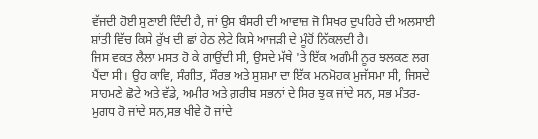ਵੱਜਦੀ ਹੋਈ ਸੁਣਾਈ ਦਿੰਦੀ ਹੈ, ਜਾਂ ਉਸ ਬੰਸਰੀ ਦੀ ਆਵਾਜ਼ ਜੋ ਸਿਖਰ ਦੁਪਹਿਰੇ ਦੀ ਅਲਸਾਈ ਸ਼ਾਂਤੀ ਵਿੱਚ ਕਿਸੇ ਰੁੱਖ ਦੀ ਛਾਂ ਹੇਠ ਲੇਟੇ ਕਿਸੇ ਆਜੜੀ ਦੇ ਮੂੰਹੋਂ ਨਿੱਕਲਦੀ ਹੈ।
ਜਿਸ ਵਕਤ ਲੈਲਾ ਮਸਤ ਹੋ ਕੇ ਗਾਉਂਦੀ ਸੀ, ਉਸਦੇ ਮੱਥੇ 'ਤੇ ਇੱਕ ਅਗੰਮੀ ਨੂਰ ਝਲਕਣ ਲਗ ਪੈਂਦਾ ਸੀ। ਉਹ ਕਾਵਿ, ਸੰਗੀਤ, ਸੌਰਭ ਅਤੇ ਸੁਸ਼ਮਾ ਦਾ ਇੱਕ ਮਨਮੋਹਕ ਮੁਜੱਸਮਾ ਸੀ, ਜਿਸਦੇ ਸਾਹਮਣੇ ਛੋਟੇ ਅਤੇ ਵੱਡੇ, ਅਮੀਰ ਅਤੇ ਗ਼ਰੀਬ ਸਭਨਾਂ ਦੇ ਸਿਰ ਝੁਕ ਜਾਂਦੇ ਸਨ, ਸਭ ਮੰਤਰ-ਮੁਗਧ ਹੋ ਜਾਂਦੇ ਸਨ,ਸਭ ਖੀਵੇ ਹੋ ਜਾਂਦੇ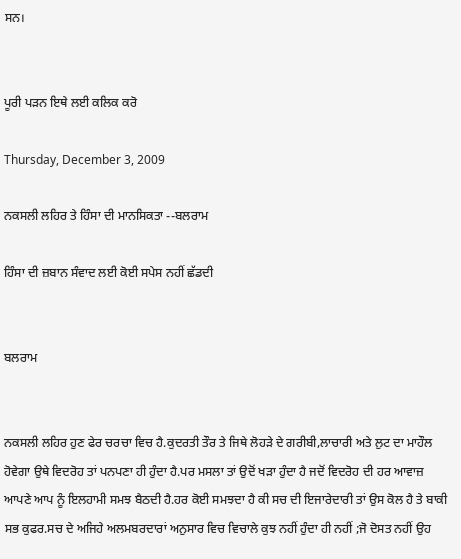ਸਨ।


ਪੂਰੀ ਪੜਨ ਇਥੇ ਲਈ ਕਲਿਕ ਕਰੋ

Thursday, December 3, 2009

ਨਕਸਲੀ ਲਹਿਰ ਤੇ ਹਿੰਸਾ ਦੀ ਮਾਨਸਿਕਤਾ --ਬਲਰਾਮ

ਹਿੰਸਾ ਦੀ ਜ਼ਬਾਨ ਸੰਵਾਦ ਲਈ ਕੋਈ ਸਪੇਸ ਨਹੀਂ ਛੱਡਦੀ


ਬਲਰਾਮ


ਨਕਸਲੀ ਲਹਿਰ ਹੁਣ ਫੇਰ ਚਰਚਾ ਵਿਚ ਹੈ.ਕੁਦਰਤੀ ਤੌਰ ਤੇ ਜਿਥੇ ਲੋਹੜੇ ਦੇ ਗਰੀਬੀ,ਲਾਚਾਰੀ ਅਤੇ ਲੁਟ ਦਾ ਮਾਹੌਲ ਹੋਵੇਗਾ ਉਥੇ ਵਿਦਰੋਹ ਤਾਂ ਪਨਪਣਾ ਹੀ ਹੁੰਦਾ ਹੈ.ਪਰ ਮਸਲਾ ਤਾਂ ਉਦੋਂ ਖੜਾ ਹੁੰਦਾ ਹੈ ਜਦੋਂ ਵਿਦਰੋਹ ਦੀ ਹਰ ਆਵਾਜ਼ ਆਪਣੇ ਆਪ ਨੂੰ ਇਲਹਾਮੀ ਸਮਝ ਬੈਠਦੀ ਹੈ.ਹਰ ਕੋਈ ਸਮਝਦਾ ਹੈ ਕੀ ਸਚ ਦੀ ਇਜਾਰੇਦਾਰੀ ਤਾਂ ਉਸ ਕੋਲ ਹੈ ਤੇ ਬਾਕੀ ਸਭ ਕੁਫਰ.ਸਚ ਦੇ ਅਜਿਹੇ ਅਲਮਬਰਦਾਰਾਂ ਅਨੁਸਾਰ ਵਿਚ ਵਿਚਾਲੇ ਕੁਝ ਨਹੀਂ ਹੁੰਦਾ ਹੀ ਨਹੀਂ ;ਜੋ ਦੋਸਤ ਨਹੀਂ ਉਹ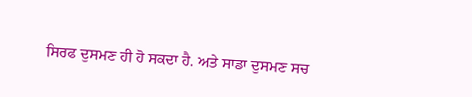ਸਿਰਫ ਦੁਸਮਣ ਹੀ ਹੋ ਸਕਦਾ ਹੈ. ਅਤੇ ਸਾਡਾ ਦੁਸਮਣ ਸਚ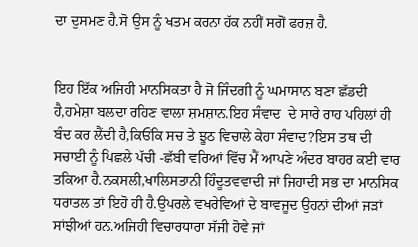ਦਾ ਦੁਸਮਣ ਹੈ.ਸੋ ਉਸ ਨੂੰ ਖਤਮ ਕਰਨਾ ਹੱਕ ਨਹੀਂ ਸਗੋਂ ਫਰਜ਼ ਹੈ.


ਇਹ ਇੱਕ ਅਜਿਹੀ ਮਾਨਸਿਕਤਾ ਹੈ ਜੋ ਜਿੰਦਗੀ ਨੂੰ ਘਮਾਸਾਨ ਬਣਾ ਛੱਡਦੀ ਹੈ,ਹਮੇਸ਼ਾ ਬਲਦਾ ਰਹਿਣ ਵਾਲਾ ਸ਼ਮਸ਼ਾਨ.ਇਹ ਸੰਵਾਦ  ਦੇ ਸਾਰੇ ਰਾਹ ਪਹਿਲਾਂ ਹੀ ਬੰਦ ਕਰ ਲੈਂਦੀ ਹੈ,ਕਿਓਂਕਿ ਸਚ ਤੇ ਝੂਠ ਵਿਚਾਲੇ ਕੇਹਾ ਸੰਵਾਦ?ਇਸ ਤਥ ਦੀ ਸਚਾਈ ਨੂੰ ਪਿਛਲੇ ਪੱਚੀ -ਛੱਬੀ ਵਰਿਆਂ ਵਿੱਚ ਮੈਂ ਆਪਣੇ ਅੰਦਰ ਬਾਹਰ ਕਈ ਵਾਰ ਤਕਿਆ ਹੈ.ਨਕਸਲੀ,ਖਾਲਿਸਤਾਨੀ ਹਿੰਦੂਤਵਵਾਦੀ ਜਾਂ ਜਿਹਾਦੀ ਸਭ ਦਾ ਮਾਨਸਿਕ ਧਰਾਤਲ ਤਾਂ ਇਹੋ ਹੀ ਹੈ.ਉਪਰਲੇ ਵਖਰੇਵਿਆਂ ਦੇ ਬਾਵਜੂਦ ਉਹਨਾਂ ਦੀਆਂ ਜੜਾਂ ਸਾਂਝੀਆਂ ਹਨ.ਅਜਿਹੀ ਵਿਚਾਰਧਾਰਾ ਸੱਜੀ ਹੋਵੇ ਜਾਂ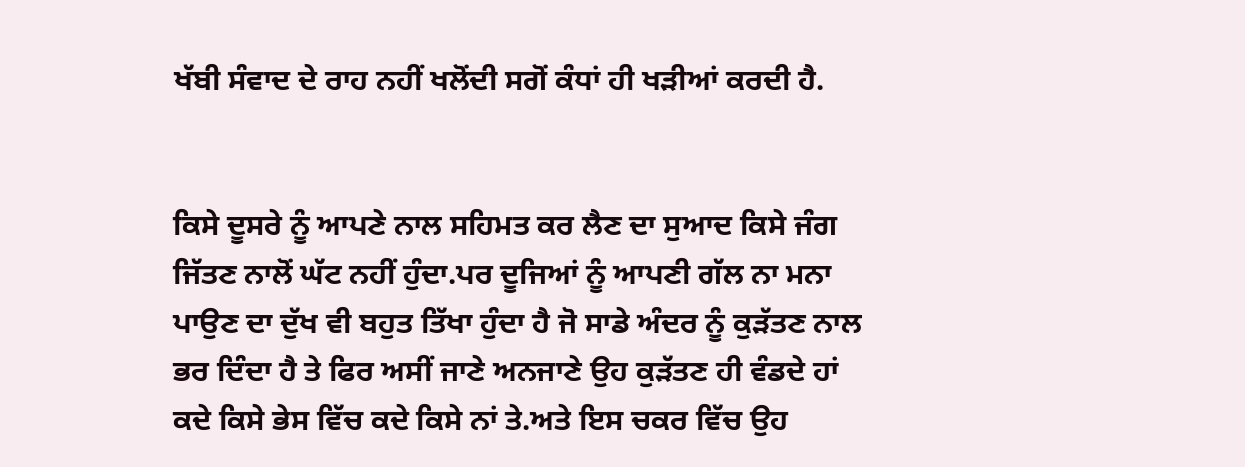ਖੱਬੀ ਸੰਵਾਦ ਦੇ ਰਾਹ ਨਹੀਂ ਖਲੋਂਦੀ ਸਗੋਂ ਕੰਧਾਂ ਹੀ ਖੜੀਆਂ ਕਰਦੀ ਹੈ.


ਕਿਸੇ ਦੂਸਰੇ ਨੂੰ ਆਪਣੇ ਨਾਲ ਸਹਿਮਤ ਕਰ ਲੈਣ ਦਾ ਸੁਆਦ ਕਿਸੇ ਜੰਗ ਜਿੱਤਣ ਨਾਲੋਂ ਘੱਟ ਨਹੀਂ ਹੁੰਦਾ.ਪਰ ਦੂਜਿਆਂ ਨੂੰ ਆਪਣੀ ਗੱਲ ਨਾ ਮਨਾ ਪਾਉਣ ਦਾ ਦੁੱਖ ਵੀ ਬਹੁਤ ਤਿੱਖਾ ਹੁੰਦਾ ਹੈ ਜੋ ਸਾਡੇ ਅੰਦਰ ਨੂੰ ਕੁੜੱਤਣ ਨਾਲ ਭਰ ਦਿੰਦਾ ਹੈ ਤੇ ਫਿਰ ਅਸੀਂ ਜਾਣੇ ਅਨਜਾਣੇ ਉਹ ਕੁੜੱਤਣ ਹੀ ਵੰਡਦੇ ਹਾਂ ਕਦੇ ਕਿਸੇ ਭੇਸ ਵਿੱਚ ਕਦੇ ਕਿਸੇ ਨਾਂ ਤੇ.ਅਤੇ ਇਸ ਚਕਰ ਵਿੱਚ ਉਹ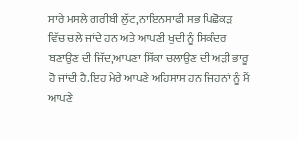ਸਾਰੇ ਮਸਲੇ ਗਰੀਬੀ ਲੁੱਟ,ਨਾਇਨਸਾਫੀ ਸਭ ਪਿਛੋਕੜ ਵਿੱਚ ਚਲੇ ਜਾਂਦੇ ਹਨ ਅਤੇ ਆਪਣੀ ਖੁਦੀ ਨੂੰ ਸਿਕੰਦਰ ਬਣਾਉਣ ਦੀ ਜਿੱਦ,ਆਪਣਾ ਸਿੱਕਾ ਚਲਾਉਣ ਦੀ ਅੜੀ ਭਾਰੂ ਹੋ ਜਾਂਦੀ ਹੈ.ਇਹ ਮੇਰੇ ਆਪਣੇ ਅਹਿਸਾਸ ਹਨ ਜਿਹਨਾਂ ਨੂੰ ਮੈਂ ਆਪਣੇ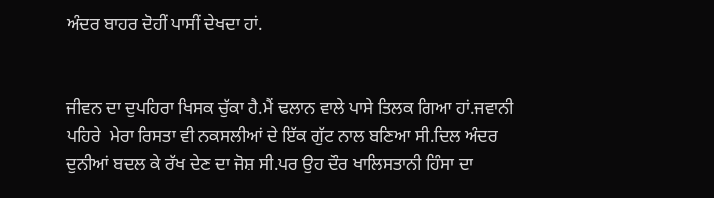ਅੰਦਰ ਬਾਹਰ ਦੋਹੀਂ ਪਾਸੀਂ ਦੇਖਦਾ ਹਾਂ.


ਜੀਵਨ ਦਾ ਦੁਪਹਿਰਾ ਖਿਸਕ ਚੁੱਕਾ ਹੈ.ਮੈਂ ਢਲਾਨ ਵਾਲੇ ਪਾਸੇ ਤਿਲਕ ਗਿਆ ਹਾਂ.ਜਵਾਨੀ ਪਹਿਰੇ  ਮੇਰਾ ਰਿਸਤਾ ਵੀ ਨਕਸਲੀਆਂ ਦੇ ਇੱਕ ਗੁੱਟ ਨਾਲ ਬਣਿਆ ਸੀ.ਦਿਲ ਅੰਦਰ ਦੁਨੀਆਂ ਬਦਲ ਕੇ ਰੱਖ ਦੇਣ ਦਾ ਜੋਸ਼ ਸੀ.ਪਰ ਉਹ ਦੌਰ ਖਾਲਿਸਤਾਨੀ ਹਿੰਸਾ ਦਾ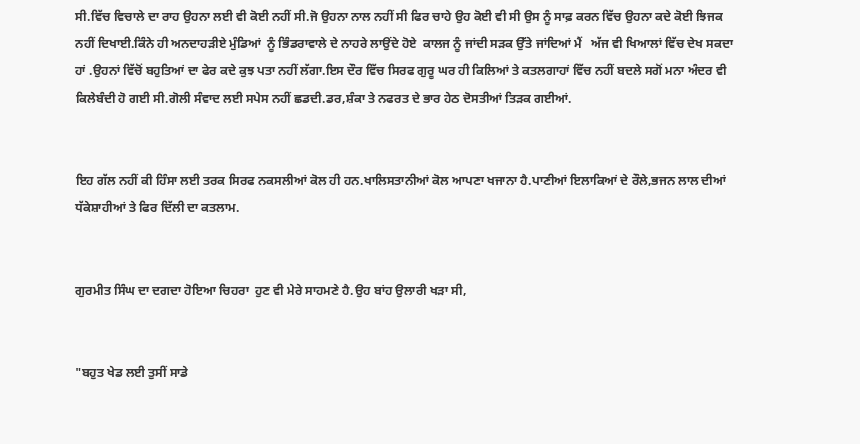ਸੀ.ਵਿੱਚ ਵਿਚਾਲੇ ਦਾ ਰਾਹ ਉਹਨਾ ਲਈ ਵੀ ਕੋਈ ਨਹੀਂ ਸੀ.ਜੋ ਉਹਨਾ ਨਾਲ ਨਹੀਂ ਸੀ ਫਿਰ ਚਾਹੇ ਉਹ ਕੋਈ ਵੀ ਸੀ ਉਸ ਨੂੰ ਸਾਫ਼ ਕਰਨ ਵਿੱਚ ਉਹਨਾ ਕਦੇ ਕੋਈ ਝਿਜਕ ਨਹੀਂ ਦਿਖਾਈ.ਕਿੰਨੇ ਹੀ ਅਨਦਾਹੜੀਏ ਮੁੰਡਿਆਂ  ਨੂੰ ਭਿੰਡਰਾਵਾਲੇ ਦੇ ਨਾਹਰੇ ਲਾਉਂਦੇ ਹੋਏ  ਕਾਲਜ ਨੂੰ ਜਾਂਦੀ ਸੜਕ ਉੱਤੇ ਜਾਂਦਿਆਂ ਮੈਂ   ਅੱਜ ਵੀ ਖਿਆਲਾਂ ਵਿੱਚ ਦੇਖ ਸਕਦਾ ਹਾਂ .ਉਹਨਾਂ ਵਿੱਚੋਂ ਬਹੁਤਿਆਂ ਦਾ ਫੇਰ ਕਦੇ ਕੁਝ ਪਤਾ ਨਹੀਂ ਲੱਗਾ.ਇਸ ਦੌਰ ਵਿੱਚ ਸਿਰਫ ਗੁਰੂ ਘਰ ਹੀ ਕਿਲਿਆਂ ਤੇ ਕਤਲਗਾਹਾਂ ਵਿੱਚ ਨਹੀਂ ਬਦਲੇ ਸਗੋਂ ਮਨਾ ਅੰਦਰ ਵੀ ਕਿਲੇਬੰਦੀ ਹੋ ਗਈ ਸੀ.ਗੋਲੀ ਸੰਵਾਦ ਲਈ ਸਪੇਸ ਨਹੀਂ ਛਡਦੀ.ਡਰ,ਸ਼ੰਕਾ ਤੇ ਨਫਰਤ ਦੇ ਭਾਰ ਹੇਠ ਦੋਸਤੀਆਂ ਤਿੜਕ ਗਈਆਂ.


ਇਹ ਗੱਲ ਨਹੀਂ ਕੀ ਹਿੰਸਾ ਲਈ ਤਰਕ ਸਿਰਫ ਨਕਸਲੀਆਂ ਕੋਲ ਹੀ ਹਨ.ਖਾਲਿਸਤਾਨੀਆਂ ਕੋਲ ਆਪਣਾ ਖਜਾਨਾ ਹੈ.ਪਾਣੀਆਂ ਇਲਾਕਿਆਂ ਦੇ ਰੌਲੇ,ਭਜਨ ਲਾਲ ਦੀਆਂ ਧੱਕੇਸ਼ਾਹੀਆਂ ਤੇ ਫਿਰ ਦਿੱਲੀ ਦਾ ਕਤਲਾਮ.


ਗੁਰਮੀਤ ਸਿੰਘ ਦਾ ਦਗਦਾ ਹੋਇਆ ਚਿਹਰਾ  ਹੁਣ ਵੀ ਮੇਰੇ ਸਾਹਮਣੇ ਹੈ.ਉਹ ਬਾਂਹ ਉਲਾਰੀ ਖੜਾ ਸੀ,


"ਬਹੁਤ ਖੇਡ ਲਈ ਤੁਸੀਂ ਸਾਡੇ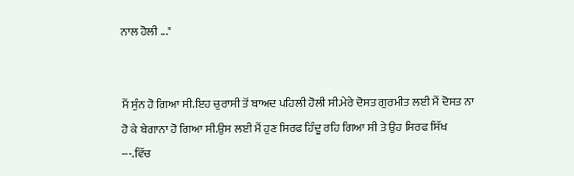ਨਾਲ ਹੋਲੀ ..."


ਮੈਂ ਸੁੰਨ ਹੋ ਗਿਆ ਸੀ.ਇਹ ਚੁਰਾਸੀ ਤੋਂ ਬਾਅਦ ਪਹਿਲੀ ਹੋਲੀ ਸੀ.ਮੇਰੇ ਦੋਸਤ ਗੁਰਮੀਤ ਲਈ ਮੈਂ ਦੋਸਤ ਨਾ ਹੋ ਕੇ ਬੇਗਾਨਾ ਹੋ ਗਿਆ ਸੀ.ਉਸ ਲਈ ਮੈਂ ਹੁਣ ਸਿਰਫ ਹਿੰਦੂ ਰਹਿ ਗਿਆ ਸੀ ਤੇ ਉਹ ਸਿਰਫ ਸਿੱਖ ---.ਵਿੱਚ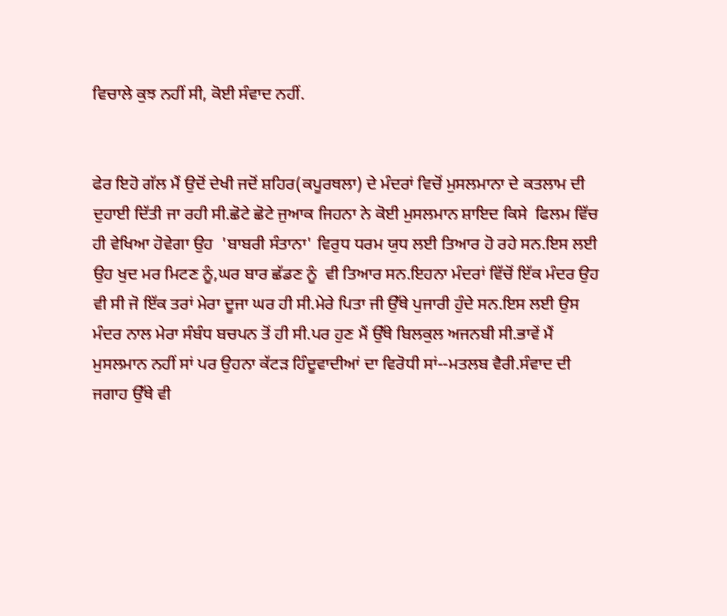ਵਿਚਾਲੇ ਕੁਝ ਨਹੀਂ ਸੀ, ਕੋਈ ਸੰਵਾਦ ਨਹੀਂ.


ਫੇਰ ਇਹੋ ਗੱਲ ਮੈਂ ਉਦੋਂ ਦੇਖੀ ਜਦੋਂ ਸ਼ਹਿਰ(ਕਪੂਰਥਲਾ) ਦੇ ਮੰਦਰਾਂ ਵਿਚੋਂ ਮੁਸਲਮਾਨਾ ਦੇ ਕਤਲਾਮ ਦੀ ਦੁਹਾਈ ਦਿੱਤੀ ਜਾ ਰਹੀ ਸੀ.ਛੋਟੇ ਛੋਟੇ ਜੁਆਕ ਜਿਹਨਾ ਨੇ ਕੋਈ ਮੁਸਲਮਾਨ ਸ਼ਾਇਦ ਕਿਸੇ  ਫਿਲਮ ਵਿੱਚ ਹੀ ਵੇਖਿਆ ਹੋਵੇਗਾ ਉਹ  'ਬਾਬਰੀ ਸੰਤਾਨਾ' ਵਿਰੁਧ ਧਰਮ ਯੁਧ ਲਈ ਤਿਆਰ ਹੋ ਰਹੇ ਸਨ.ਇਸ ਲਈ ਉਹ ਖੁਦ ਮਰ ਮਿਟਣ ਨੂੰ,ਘਰ ਬਾਰ ਛੱਡਣ ਨੂੰ  ਵੀ ਤਿਆਰ ਸਨ.ਇਹਨਾ ਮੰਦਰਾਂ ਵਿੱਚੋਂ ਇੱਕ ਮੰਦਰ ਉਹ ਵੀ ਸੀ ਜੋ ਇੱਕ ਤਰਾਂ ਮੇਰਾ ਦੂਜਾ ਘਰ ਹੀ ਸੀ.ਮੇਰੇ ਪਿਤਾ ਜੀ ਉੱਥੇ ਪੁਜਾਰੀ ਹੁੰਦੇ ਸਨ.ਇਸ ਲਈ ਉਸ ਮੰਦਰ ਨਾਲ ਮੇਰਾ ਸੰਬੰਧ ਬਚਪਨ ਤੋਂ ਹੀ ਸੀ.ਪਰ ਹੁਣ ਮੈਂ ਉੱਥੇ ਬਿਲਕੁਲ ਅਜਨਬੀ ਸੀ.ਭਾਵੇਂ ਮੈਂ ਮੁਸਲਮਾਨ ਨਹੀਂ ਸਾਂ ਪਰ ਉਹਨਾ ਕੱਟੜ ਹਿੰਦੂਵਾਦੀਆਂ ਦਾ ਵਿਰੋਧੀ ਸਾਂ--ਮਤਲਬ ਵੈਰੀ.ਸੰਵਾਦ ਦੀ ਜਗਾਹ ਉੱਥੇ ਵੀ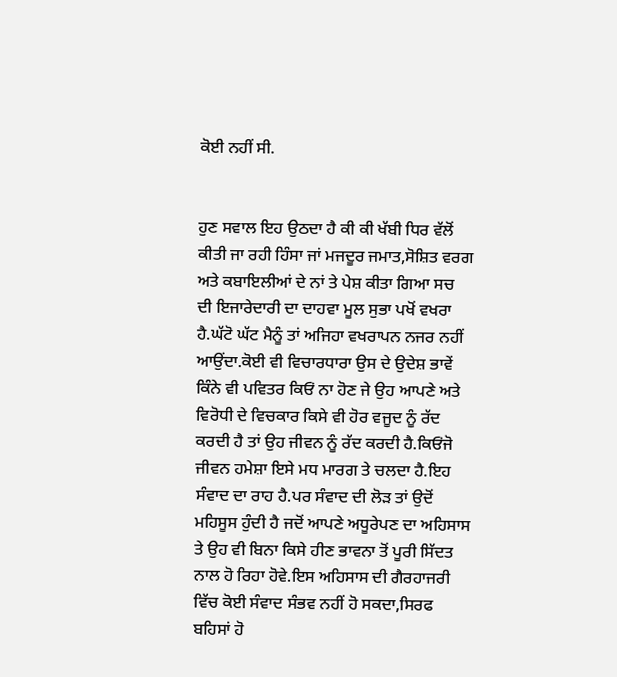ਕੋਈ ਨਹੀਂ ਸੀ.


ਹੁਣ ਸਵਾਲ ਇਹ ਉਠਦਾ ਹੈ ਕੀ ਕੀ ਖੱਬੀ ਧਿਰ ਵੱਲੋਂ ਕੀਤੀ ਜਾ ਰਹੀ ਹਿੰਸਾ ਜਾਂ ਮਜਦੂਰ ਜਮਾਤ,ਸੋਸ਼ਿਤ ਵਰਗ ਅਤੇ ਕਬਾਇਲੀਆਂ ਦੇ ਨਾਂ ਤੇ ਪੇਸ਼ ਕੀਤਾ ਗਿਆ ਸਚ  ਦੀ ਇਜਾਰੇਦਾਰੀ ਦਾ ਦਾਹਵਾ ਮੂਲ ਸੁਭਾ ਪਖੋਂ ਵਖਰਾ ਹੈ.ਘੱਟੋ ਘੱਟ ਮੈਨੂੰ ਤਾਂ ਅਜਿਹਾ ਵਖਰਾਪਨ ਨਜਰ ਨਹੀਂ ਆਉਂਦਾ.ਕੋਈ ਵੀ ਵਿਚਾਰਧਾਰਾ ਉਸ ਦੇ ਉਦੇਸ਼ ਭਾਵੇਂ ਕਿੰਨੇ ਵੀ ਪਵਿਤਰ ਕਿਓਂ ਨਾ ਹੋਣ ਜੇ ਉਹ ਆਪਣੇ ਅਤੇ  ਵਿਰੋਧੀ ਦੇ ਵਿਚਕਾਰ ਕਿਸੇ ਵੀ ਹੋਰ ਵਜੂਦ ਨੂੰ ਰੱਦ ਕਰਦੀ ਹੈ ਤਾਂ ਉਹ ਜੀਵਨ ਨੂੰ ਰੱਦ ਕਰਦੀ ਹੈ.ਕਿਓਂਜੋ ਜੀਵਨ ਹਮੇਸ਼ਾ ਇਸੇ ਮਧ ਮਾਰਗ ਤੇ ਚਲਦਾ ਹੈ.ਇਹ ਸੰਵਾਦ ਦਾ ਰਾਹ ਹੈ.ਪਰ ਸੰਵਾਦ ਦੀ ਲੋੜ ਤਾਂ ਉਦੋਂ ਮਹਿਸੂਸ ਹੁੰਦੀ ਹੈ ਜਦੋਂ ਆਪਣੇ ਅਧੂਰੇਪਣ ਦਾ ਅਹਿਸਾਸ ਤੇ ਉਹ ਵੀ ਬਿਨਾ ਕਿਸੇ ਹੀਣ ਭਾਵਨਾ ਤੋਂ ਪੂਰੀ ਸਿੱਦਤ ਨਾਲ ਹੋ ਰਿਹਾ ਹੋਵੇ.ਇਸ ਅਹਿਸਾਸ ਦੀ ਗੈਰਹਾਜਰੀ ਵਿੱਚ ਕੋਈ ਸੰਵਾਦ ਸੰਭਵ ਨਹੀਂ ਹੋ ਸਕਦਾ,ਸਿਰਫ ਬਹਿਸਾਂ ਹੋ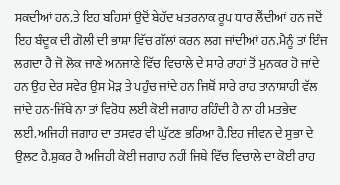ਸਕਦੀਆਂ ਹਨ.ਤੇ ਇਹ ਬਹਿਸਾਂ ਉਦੋਂ ਬੇਹੱਦ ਖਤਰਨਾਕ ਰੂਪ ਧਾਰ ਲੈਂਦੀਆਂ ਹਨ ਜਦੋਂ ਇਹ ਬੰਦੂਕ ਦੀ ਗੋਲੀ ਦੀ ਭਾਸ਼ਾ ਵਿੱਚ ਗੱਲਾਂ ਕਰਨ ਲਗ ਜਾਂਦੀਆਂ ਹਨ.ਮੈਨੂੰ ਤਾਂ ਇੰਜ ਲਗਦਾ ਹੈ ਜੋ ਲੋਕ ਜਾਣੇ ਅਨਜਾਣੇ ਵਿੱਚ ਵਿਚਾਲੇ ਦੇ ਸਾਰੇ ਰਾਹਾਂ ਤੋਂ ਮੁਨਕਰ ਹੋ ਜਾਂਦੇ ਹਨ ਉਹ ਦੇਰ ਸਵੇਰ ਉਸ ਮੋੜ ਤੇ ਪਹੁੰਚ ਜਾਂਦੇ ਹਨ ਜਿਥੋਂ ਸਾਰੇ ਰਾਹ ਤਾਨਾਸ਼ਾਹੀ ਵੱਲ ਜਾਂਦੇ ਹਨ-ਜਿੱਥੇ ਨਾ ਤਾਂ ਵਿਰੋਧ ਲਈ ਕੋਈ ਜਗਾਹ ਰਹਿੰਦੀ ਹੈ ਨਾ ਹੀ ਮਤਭੇਦ ਲਈ.ਅਜਿਹੀ ਜਗਾਹ ਦਾ ਤਸਵਰ ਵੀ ਘੁੱਟਣ ਭਰਿਆ ਹੈ.ਇਹ ਜੀਵਨ ਦੇ ਸੁਭਾ ਦੇ ਉਲਟ ਹੈ.ਸ਼ੁਕਰ ਹੈ ਅਜਿਹੀ ਕੋਈ ਜਗਾਹ ਨਹੀਂ ਜਿਥੇ ਵਿੱਚ ਵਿਚਾਲੇ ਦਾ ਕੋਈ ਰਾਹ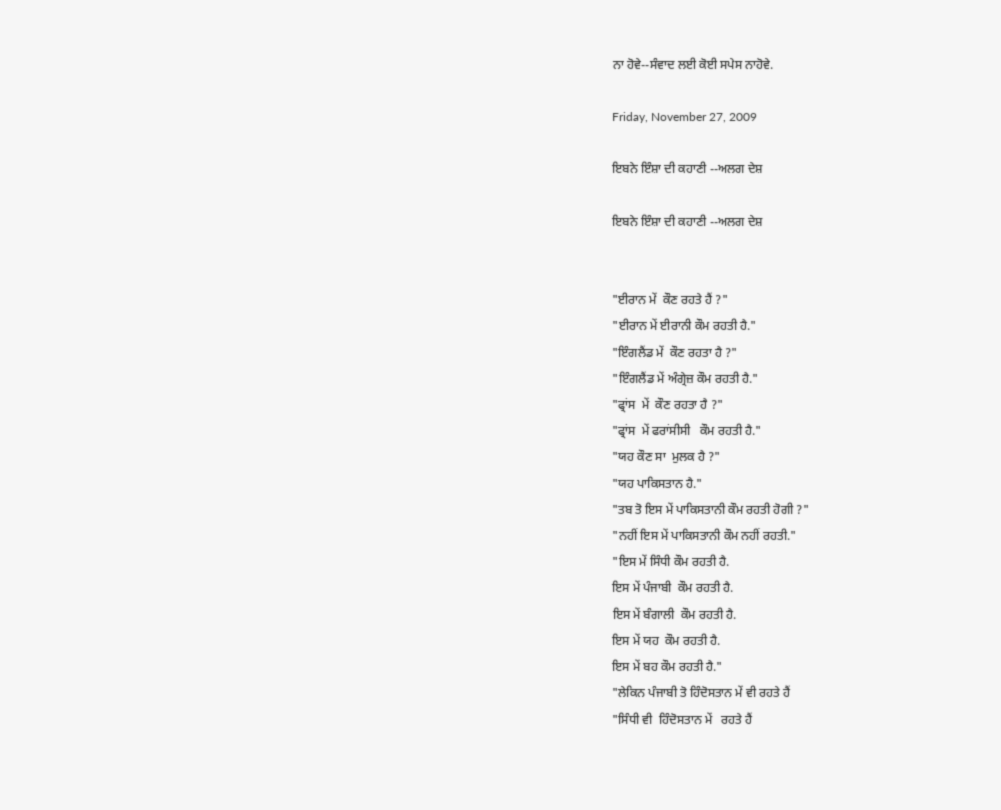ਨਾ ਹੋਵੇ--ਸੰਵਾਦ ਲਈ ਕੋਈ ਸਪੇਸ ਨਾਹੋਵੇ.

Friday, November 27, 2009

ਇਬਨੇ ਇੰਸ਼ਾ ਦੀ ਕਹਾਣੀ --ਅਲਗ ਦੇਸ਼

ਇਬਨੇ ਇੰਸ਼ਾ ਦੀ ਕਹਾਣੀ --ਅਲਗ ਦੇਸ਼


"ਈਰਾਨ ਮੇਂ  ਕੌਣ ਰਹਤੇ ਹੈਂ ?"
"ਈਰਾਨ ਮੇਂ ਈਰਾਨੀ ਕੌਮ ਰਹਤੀ ਹੈ."
"ਇੰਗਲੈਂਡ ਮੇਂ  ਕੌਣ ਰਹਤਾ ਹੈ ?"
"ਇੰਗਲੈਂਡ ਮੇਂ ਅੰਗ੍ਰੇਜ਼ ਕੌਮ ਰਹਤੀ ਹੈ."
"ਫ੍ਰਾਂਸ  ਮੇਂ  ਕੌਣ ਰਹਤਾ ਹੈ ?"
"ਫ੍ਰਾਂਸ  ਮੇਂ ਫਰਾਂਸੀਸੀ   ਕੌਮ ਰਹਤੀ ਹੈ."
"ਯਹ ਕੌਣ ਸਾ  ਮੁਲਕ ਹੈ ?"
"ਯਹ ਪਾਕਿਸਤਾਨ ਹੈ."
"ਤਬ ਤੋ ਇਸ ਮੇਂ ਪਾਕਿਸਤਾਨੀ ਕੌਮ ਰਹਤੀ ਹੋਗੀ ?"
"ਨਹੀਂ ਇਸ ਮੇਂ ਪਾਕਿਸਤਾਨੀ ਕੌਮ ਨਹੀਂ ਰਹਤੀ."
"ਇਸ ਮੇਂ ਸਿੰਧੀ ਕੌਮ ਰਹਤੀ ਹੈ.
ਇਸ ਮੇਂ ਪੰਜਾਬੀ  ਕੌਮ ਰਹਤੀ ਹੈ.
ਇਸ ਮੇਂ ਬੰਗਾਲੀ  ਕੌਮ ਰਹਤੀ ਹੈ.
ਇਸ ਮੇਂ ਯਹ  ਕੌਮ ਰਹਤੀ ਹੈ.
ਇਸ ਮੇਂ ਬਹ ਕੌਮ ਰਹਤੀ ਹੈ."
"ਲੇਕਿਨ ਪੰਜਾਬੀ ਤੋ ਹਿੰਦੋਸਤਾਨ ਮੇਂ ਵੀ ਰਹਤੇ ਹੈਂ
"ਸਿੰਧੀ ਵੀ  ਹਿੰਦੋਸਤਾਨ ਮੇਂ   ਰਹਤੇ ਹੈਂ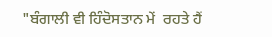"ਬੰਗਾਲੀ ਵੀ ਹਿੰਦੋਸਤਾਨ ਮੇਂ  ਰਹਤੇ ਹੈਂ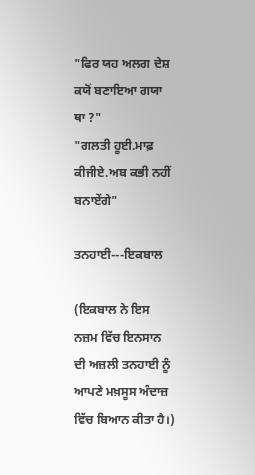"ਫਿਰ ਯਹ ਅਲਗ ਦੇਸ਼ ਕਯੋਂ ਬਣਾਇਆ ਗਯਾ ਥਾ ?"
"ਗਲਤੀ ਹੂਈ.ਮਾਫ਼ ਕੀਜੀਏ.ਅਬ ਕਭੀ ਨਹੀਂ ਬਨਾਏਂਗੇ"

ਤਨਹਾਈ---ਇਕਬਾਲ

(ਇਕਬਾਲ ਨੇ ਇਸ ਨਜ਼ਮ ਵਿੱਚ ਇਨਸਾਨ ਦੀ ਅਜ਼ਲੀ ਤਨਹਾਈ ਨੂੰ ਆਪਣੇ ਮਖ਼ਸੂਸ ਅੰਦਾਜ਼ ਵਿੱਚ ਬਿਆਨ ਕੀਤਾ ਹੈ।)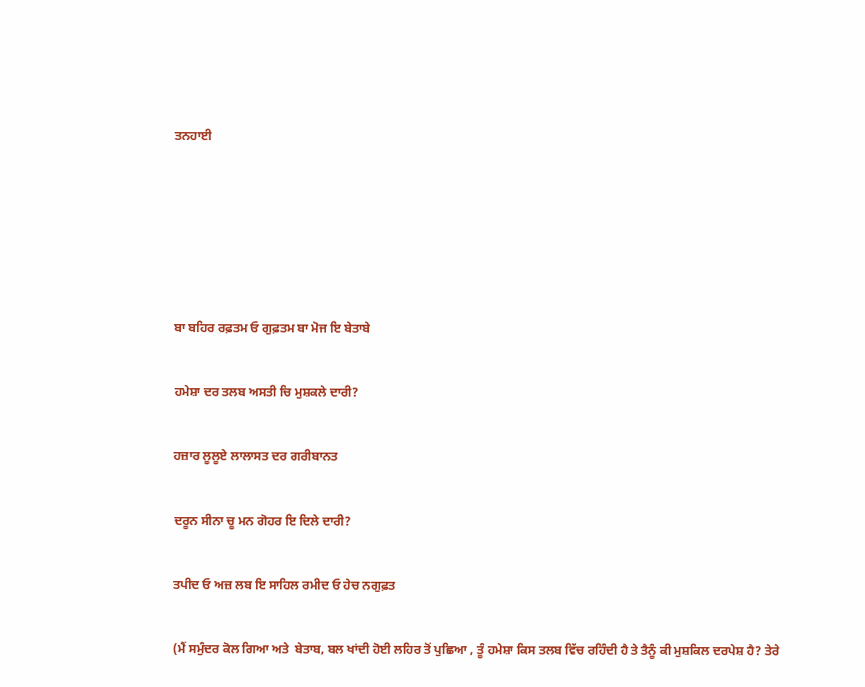ਤਨਹਾਈ








ਬਾ ਬਹਿਰ ਰਫ਼ਤਮ ਓ ਗੁਫ਼ਤਮ ਬਾ ਮੋਜ ਇ ਬੇਤਾਬੇ


ਹਮੇਸ਼ਾ ਦਰ ਤਲਬ ਅਸਤੀ ਚਿ ਮੁਸ਼ਕਲੇ ਦਾਰੀ?


ਹਜ਼ਾਰ ਲੂਲੂਏ ਲਾਲਾਸਤ ਦਰ ਗਰੀਬਾਨਤ


ਦਰੂਨ ਸੀਨਾ ਚੂ ਮਨ ਗੋਹਰ ਇ ਦਿਲੇ ਦਾਰੀ?


ਤਪੀਦ ਓ ਅਜ਼ ਲਬ ਇ ਸਾਹਿਲ ਰਮੀਦ ਓ ਹੇਚ ਨਗੁਫ਼ਤ


(ਮੈਂ ਸਮੁੰਦਰ ਕੋਲ ਗਿਆ ਅਤੇ  ਬੇਤਾਬ, ਬਲ ਖਾਂਦੀ ਹੋਈ ਲਹਿਰ ਤੋਂ ਪੁਛਿਆ , ਤੂੰ ਹਮੇਸ਼ਾ ਕਿਸ ਤਲਬ ਵਿੱਚ ਰਹਿੰਦੀ ਹੈ ਤੇ ਤੈਨੂੰ ਕੀ ਮੁਸ਼ਕਿਲ ਦਰਪੇਸ਼ ਹੈ? ਤੇਰੇ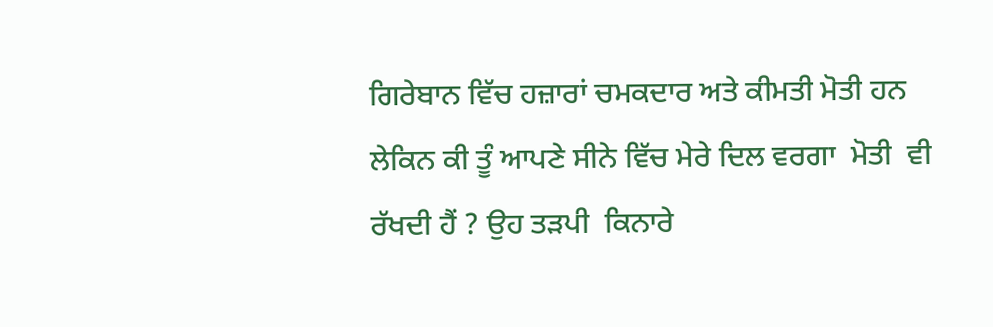ਗਿਰੇਬਾਨ ਵਿੱਚ ਹਜ਼ਾਰਾਂ ਚਮਕਦਾਰ ਅਤੇ ਕੀਮਤੀ ਮੋਤੀ ਹਨ ਲੇਕਿਨ ਕੀ ਤੂੰ ਆਪਣੇ ਸੀਨੇ ਵਿੱਚ ਮੇਰੇ ਦਿਲ ਵਰਗਾ  ਮੋਤੀ  ਵੀ ਰੱਖਦੀ ਹੈਂ ? ਉਹ ਤੜਪੀ  ਕਿਨਾਰੇ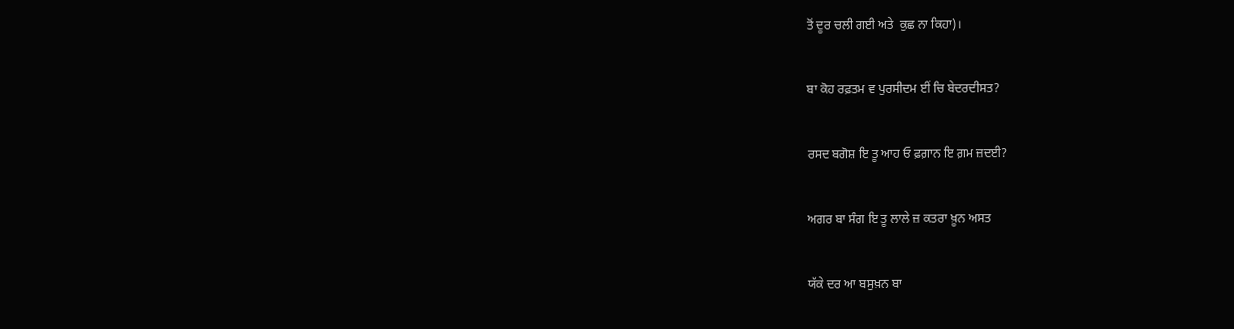ਤੋਂ ਦੂਰ ਚਲੀ ਗਈ ਅਤੇ  ਕੁਛ ਨਾ ਕਿਹਾ)।


ਬਾ ਕੋਹ ਰਫ਼ਤਮ ਵ ਪੁਰਸੀਦਮ ਈਂ ਚਿ ਬੇਦਰਦੀਸਤ?


ਰਸਦ ਬਗੋਸ਼ ਇ ਤੂ ਆਹ ਓ ਫ਼ਗ਼ਾਨ ਇ ਗ਼ਮ ਜ਼ਦਈ?


ਅਗਰ ਬਾ ਸੰਗ ਇ ਤੂ ਲਾਲੇ ਜ਼ ਕਤਰਾ ਖ਼ੂਨ ਅਸਤ


ਯੱਕੇ ਦਰ ਆ ਬਸੁਖ਼ਨ ਬਾ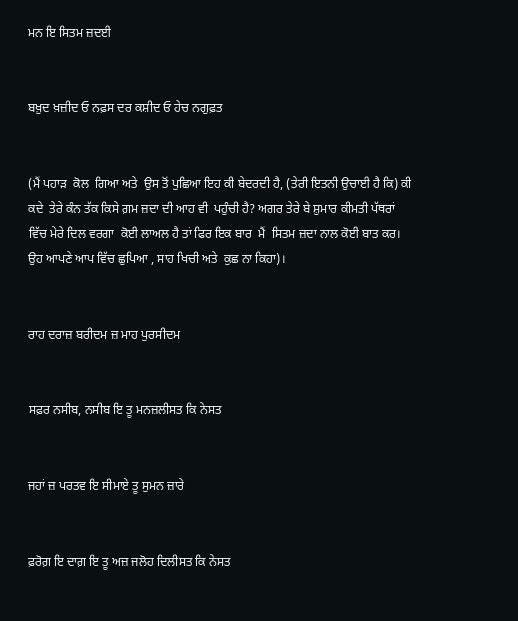ਮਨ ਇ ਸਿਤਮ ਜ਼ਦਈ


ਬਖ਼ੁਦ ਖ਼ਜ਼ੀਦ ਓ ਨਫ਼ਸ ਦਰ ਕਸ਼ੀਦ ਓ ਹੇਚ ਨਗੁਫ਼ਤ


(ਮੈਂ ਪਹਾੜ  ਕੋਲ  ਗਿਆ ਅਤੇ  ਉਸ ਤੋਂ ਪੁਛਿਆ ਇਹ ਕੀ ਬੇਦਰਦੀ ਹੈ, (ਤੇਰੀ ਇਤਨੀ ਉਚਾਈ ਹੈ ਕਿ) ਕੀ ਕਦੇ  ਤੇਰੇ ਕੰਨ ਤੱਕ ਕਿਸੇ ਗ਼ਮ ਜ਼ਦਾ ਦੀ ਆਹ ਵੀ  ਪਹੁੰਚੀ ਹੈ? ਅਗਰ ਤੇਰੇ ਬੇ ਸ਼ੁਮਾਰ ਕੀਮਤੀ ਪੱਥਰਾਂ ਵਿੱਚ ਮੇਰੇ ਦਿਲ ਵਰਗਾ  ਕੋਈ ਲਾਅਲ ਹੈ ਤਾਂ ਫਿਰ ਇਕ ਬਾਰ  ਮੈਂ  ਸਿਤਮ ਜ਼ਦਾ ਨਾਲ ਕੋਈ ਬਾਤ ਕਰ। ਉਹ ਆਪਣੇ ਆਪ ਵਿੱਚ ਛੁਪਿਆ , ਸਾਹ ਖਿਚੀ ਅਤੇ  ਕੁਛ ਨਾ ਕਿਹਾ)।


ਰਾਹ ਦਰਾਜ਼ ਬਰੀਦਮ ਜ਼ ਮਾਹ ਪੁਰਸੀਦਮ


ਸਫ਼ਰ ਨਸੀਬ, ਨਸੀਬ ਇ ਤੂ ਮਨਜ਼ਲੀਸਤ ਕਿ ਨੇਸਤ


ਜਹਾਂ ਜ਼ ਪਰਤਵ ਇ ਸੀਮਾਏ ਤੂ ਸੁਮਨ ਜ਼ਾਰੇ


ਫ਼ਰੋਗ਼ ਇ ਦਾਗ਼ ਇ ਤੂ ਅਜ਼ ਜਲੋਹ ਦਿਲੀਸਤ ਕਿ ਨੇਸਤ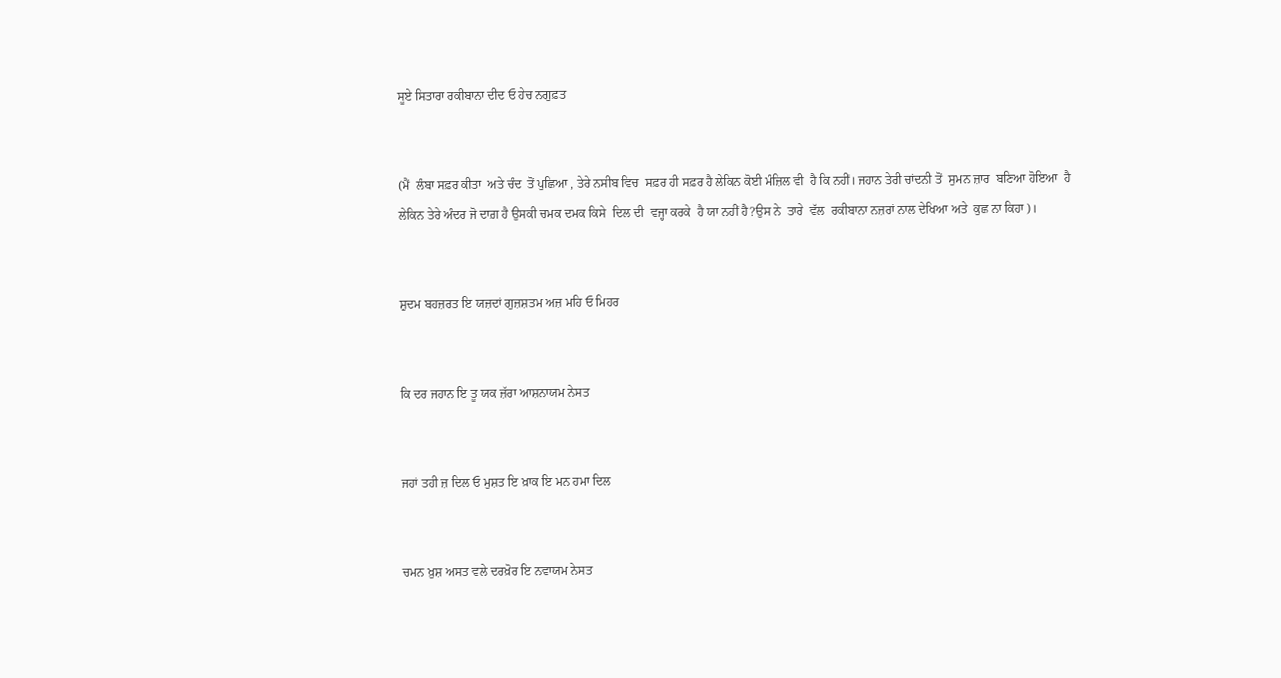ਸੂਏ ਸਿਤਾਰਾ ਰਕੀਬਾਨਾ ਦੀਦ ਓ ਹੇਚ ਨਗੁਫ਼ਤ


(ਮੈਂ  ਲੰਬਾ ਸਫ਼ਰ ਕੀਤਾ  ਅਤੇ ਚੰਦ  ਤੋਂ ਪੁਛਿਆ , ਤੇਰੇ ਨਸੀਬ ਵਿਚ  ਸਫ਼ਰ ਹੀ ਸਫ਼ਰ ਹੈ ਲੇਕਿਨ ਕੋਈ ਮੰਜ਼ਿਲ ਵੀ  ਹੈ ਕਿ ਨਹੀਂ। ਜਹਾਨ ਤੇਰੀ ਚਾਂਦਨੀ ਤੋਂ  ਸੁਮਨ ਜ਼ਾਰ  ਬਣਿਆ ਹੋਇਆ  ਹੈ ਲੇਕਿਨ ਤੇਰੇ ਅੰਦਰ ਜੋ ਦਾਗ਼ ਹੈ ਉਸਕੀ ਚਮਕ ਦਮਕ ਕਿਸੇ  ਦਿਲ ਦੀ  ਵਜ੍ਹਾ ਕਰਕੇ  ਹੈ ਯਾ ਨਹੀਂ ਹੈ?ਉਸ ਨੇ  ਤਾਰੇ  ਵੱਲ  ਰਕੀਬਾਨਾ ਨਜ਼ਰਾਂ ਨਾਲ ਦੇਖਿਆ ਅਤੇ  ਕੁਛ ਨਾ ਕਿਹਾ)।


ਸ਼ੁਦਮ ਬਹਜ਼ਰਤ ਇ ਯਜ਼ਦਾਂ ਗੁਜ਼ਸ਼ਤਮ ਅਜ਼ ਮਹਿ ਓ ਮਿਹਰ


ਕਿ ਦਰ ਜਹਾਨ ਇ ਤੂ ਯਕ ਜ਼ੱਰਾ ਆਸ਼ਨਾਯਮ ਨੇਸਤ


ਜਹਾਂ ਤਹੀ ਜ਼ ਦਿਲ ਓ ਮੁਸ਼ਤ ਇ ਖ਼ਾਕ ਇ ਮਨ ਹਮਾ ਦਿਲ


ਚਮਨ ਖ਼ੁਸ਼ ਅਸਤ ਵਲੇ ਦਰਖ਼ੋਰ ਇ ਨਵਾਯਮ ਨੇਸਤ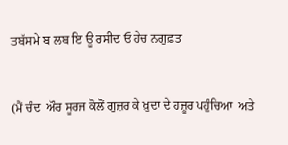ਤਬੱਸਮੇ ਬ ਲਬ ਇ ਊ ਰਸੀਦ ਓ ਹੇਚ ਨਗੁਫ਼ਤ


(ਮੈਂ ਚੰਦ  ਔਰ ਸੂਰਜ ਕੋਲੋਂ ਗੁਜ਼ਰ ਕੇ ਖ਼ੁਦਾ ਦੇ ਹਜ਼ੂਰ ਪਹੁੰਚਿਆ  ਅਤੇ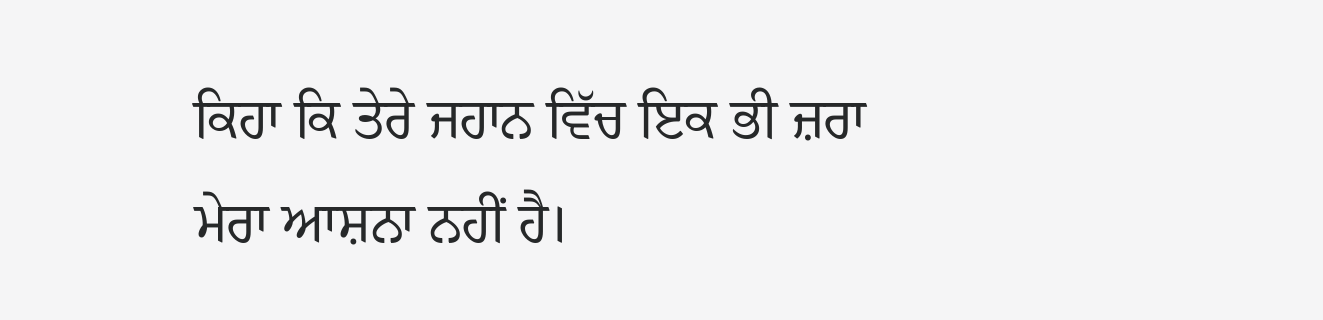ਕਿਹਾ ਕਿ ਤੇਰੇ ਜਹਾਨ ਵਿੱਚ ਇਕ ਭੀ ਜ਼ਰਾ ਮੇਰਾ ਆਸ਼ਨਾ ਨਹੀਂ ਹੈ।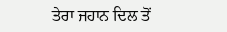ਤੇਰਾ ਜਹਾਨ ਦਿਲ ਤੋਂ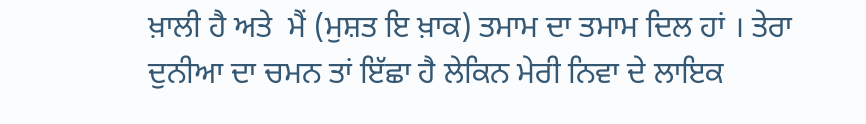ਖ਼ਾਲੀ ਹੈ ਅਤੇ  ਮੈਂ (ਮੁਸ਼ਤ ਇ ਖ਼ਾਕ) ਤਮਾਮ ਦਾ ਤਮਾਮ ਦਿਲ ਹਾਂ । ਤੇਰਾ ਦੁਨੀਆ ਦਾ ਚਮਨ ਤਾਂ ਇੱਛਾ ਹੈ ਲੇਕਿਨ ਮੇਰੀ ਨਿਵਾ ਦੇ ਲਾਇਕ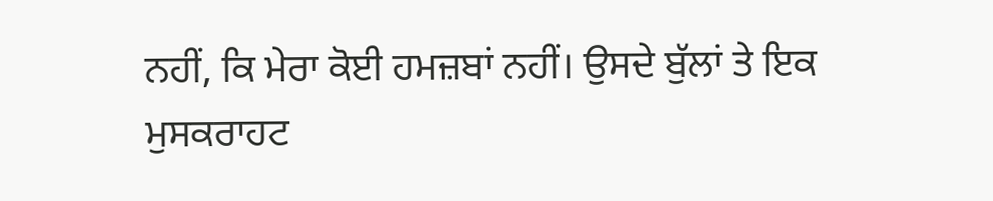ਨਹੀਂ, ਕਿ ਮੇਰਾ ਕੋਈ ਹਮਜ਼ਬਾਂ ਨਹੀਂ। ਉਸਦੇ ਬੁੱਲਾਂ ਤੇ ਇਕ ਮੁਸਕਰਾਹਟ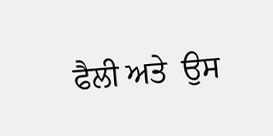ਫੈਲੀ ਅਤੇ  ਉਸ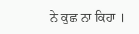ਨੇ ਕੁਛ ਨਾ ਕਿਹਾ ।